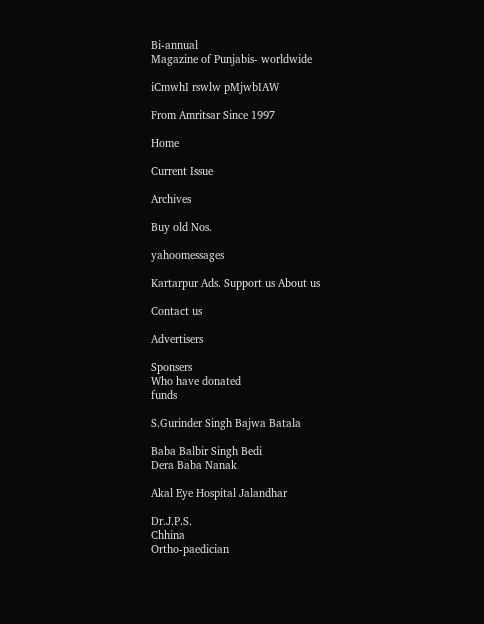Bi-annual
Magazine of Punjabis- worldwide

iCmwhI rswlw pMjwbIAW

From Amritsar Since 1997

Home

Current Issue

Archives

Buy old Nos.

yahoomessages

Kartarpur Ads. Support us About us

Contact us

Advertisers

Sponsers
Who have donated
funds

S.Gurinder Singh Bajwa Batala

Baba Balbir Singh Bedi
Dera Baba Nanak

Akal Eye Hospital Jalandhar

Dr.J.P.S.
Chhina
Ortho-paedician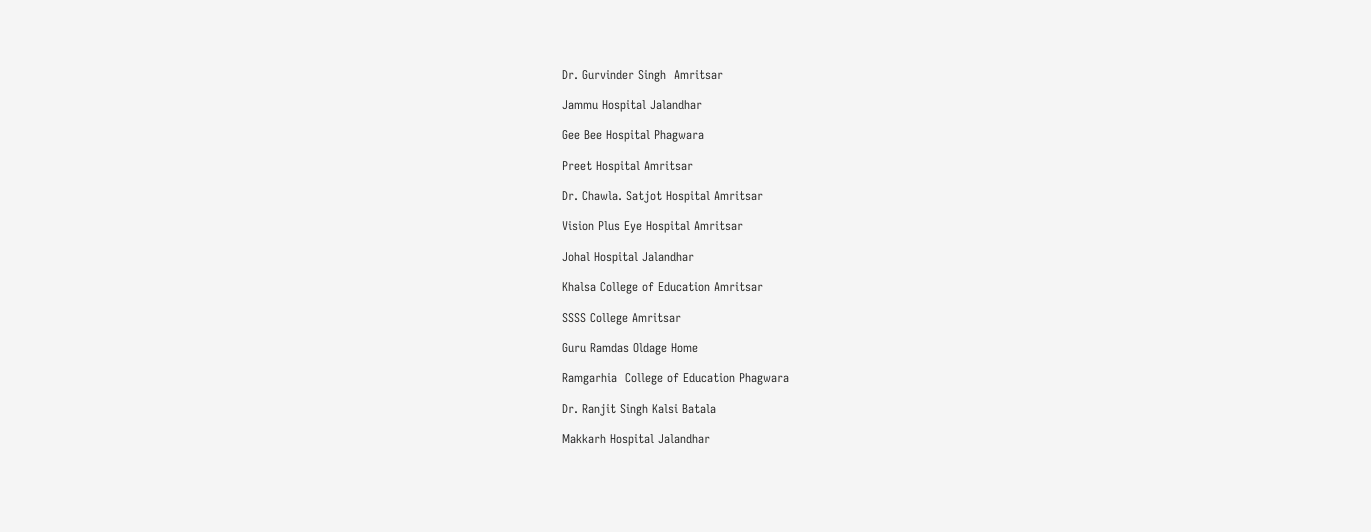Dr. Gurvinder Singh  Amritsar

Jammu Hospital Jalandhar

Gee Bee Hospital Phagwara

Preet Hospital Amritsar

Dr. Chawla. Satjot Hospital Amritsar

Vision Plus Eye Hospital Amritsar

Johal Hospital Jalandhar

Khalsa College of Education Amritsar

SSSS College Amritsar

Guru Ramdas Oldage Home

Ramgarhia  College of Education Phagwara

Dr. Ranjit Singh Kalsi Batala

Makkarh Hospital Jalandhar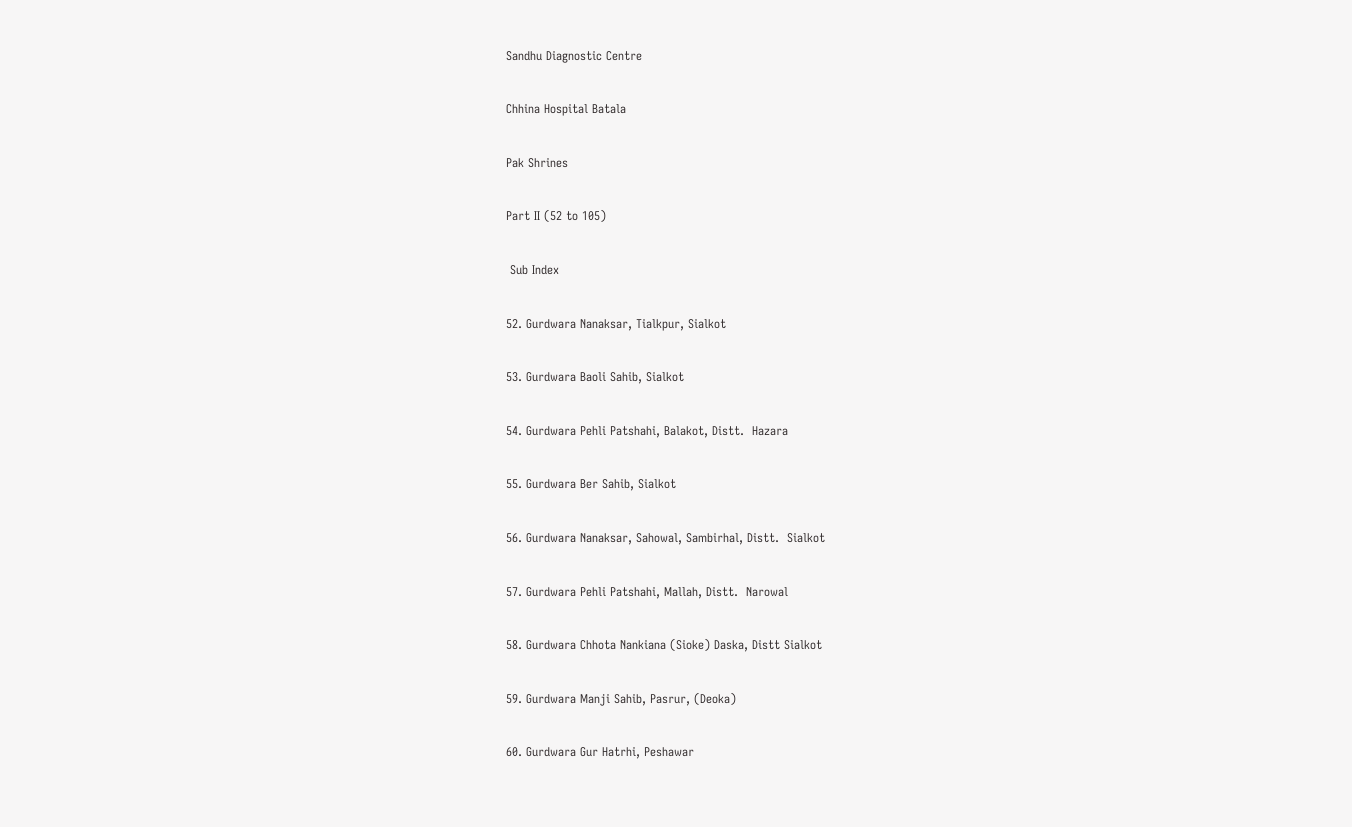Sandhu Diagnostic Centre

Chhina Hospital Batala

Pak Shrines

Part II (52 to 105)

 Sub Index

52. Gurdwara Nanaksar, Tialkpur, Sialkot

53. Gurdwara Baoli Sahib, Sialkot

54. Gurdwara Pehli Patshahi, Balakot, Distt.  Hazara

55. Gurdwara Ber Sahib, Sialkot

56. Gurdwara Nanaksar, Sahowal, Sambirhal, Distt.  Sialkot

57. Gurdwara Pehli Patshahi, Mallah, Distt.  Narowal

58. Gurdwara Chhota Nankiana (Sioke) Daska, Distt Sialkot

59. Gurdwara Manji Sahib, Pasrur, (Deoka)

60. Gurdwara Gur Hatrhi, Peshawar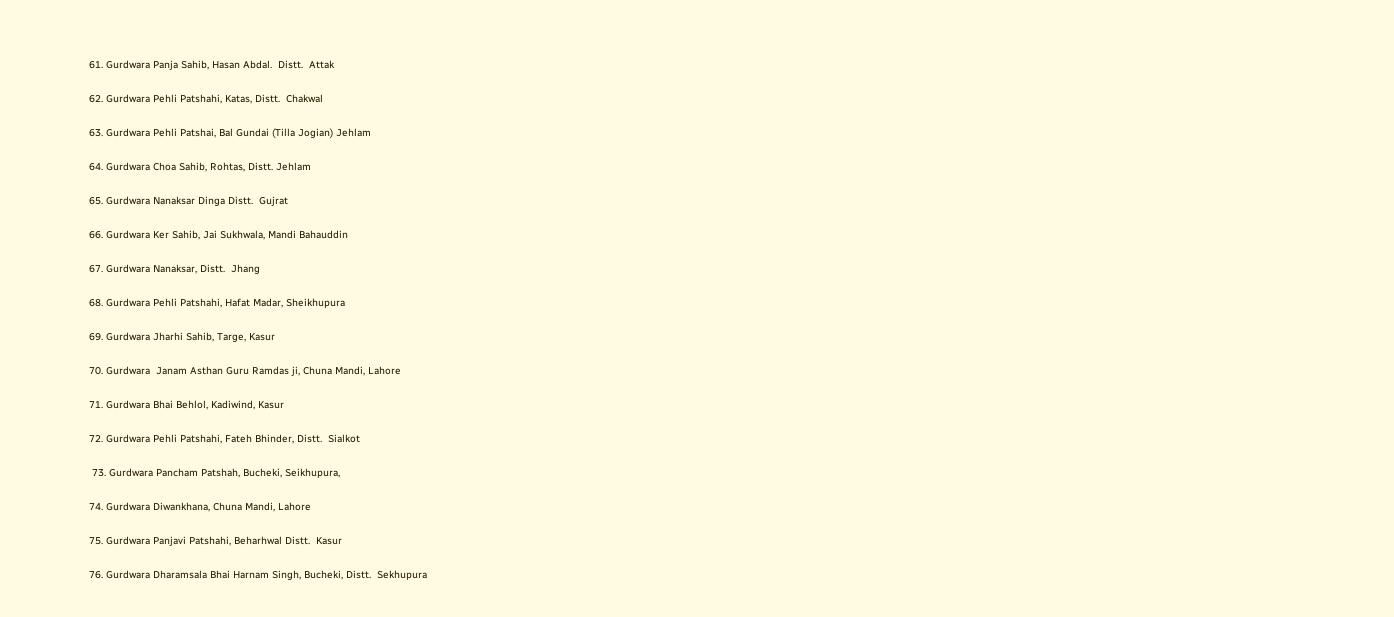61. Gurdwara Panja Sahib, Hasan Abdal.  Distt.  Attak

62. Gurdwara Pehli Patshahi, Katas, Distt.  Chakwal

63. Gurdwara Pehli Patshai, Bal Gundai (Tilla Jogian) Jehlam

64. Gurdwara Choa Sahib, Rohtas, Distt. Jehlam

65. Gurdwara Nanaksar Dinga Distt.  Gujrat

66. Gurdwara Ker Sahib, Jai Sukhwala, Mandi Bahauddin

67. Gurdwara Nanaksar, Distt.  Jhang

68. Gurdwara Pehli Patshahi, Hafat Madar, Sheikhupura

69. Gurdwara Jharhi Sahib, Targe, Kasur

70. Gurdwara  Janam Asthan Guru Ramdas ji, Chuna Mandi, Lahore

71. Gurdwara Bhai Behlol, Kadiwind, Kasur

72. Gurdwara Pehli Patshahi, Fateh Bhinder, Distt.  Sialkot

 73. Gurdwara Pancham Patshah, Bucheki, Seikhupura,

74. Gurdwara Diwankhana, Chuna Mandi, Lahore

75. Gurdwara Panjavi Patshahi, Beharhwal Distt.  Kasur

76. Gurdwara Dharamsala Bhai Harnam Singh, Bucheki, Distt.  Sekhupura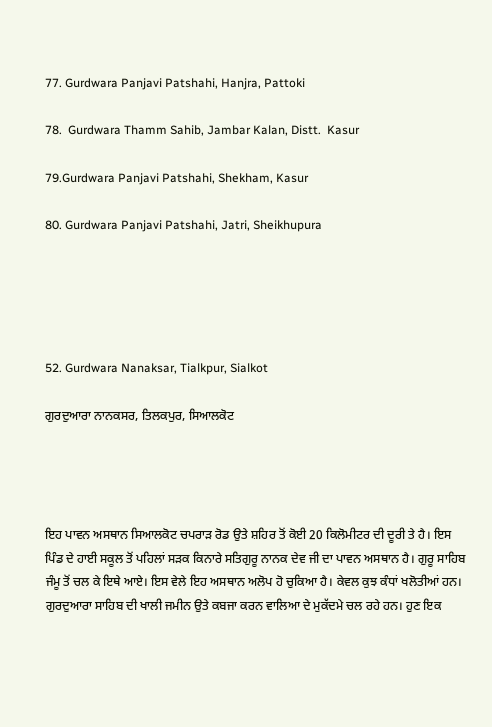77. Gurdwara Panjavi Patshahi, Hanjra, Pattoki

78.  Gurdwara Thamm Sahib, Jambar Kalan, Distt.  Kasur

79.Gurdwara Panjavi Patshahi, Shekham, Kasur

80. Gurdwara Panjavi Patshahi, Jatri, Sheikhupura





52. Gurdwara Nanaksar, Tialkpur, Sialkot

ਗੁਰਦੁਆਰਾ ਨਾਨਕਸਰ, ਤਿਲਕਪੁਰ, ਸਿਆਲਕੋਟ




ਇਹ ਪਾਵਨ ਅਸਥਾਨ ਸਿਆਲਕੋਟ ਚਪਰਾੜ ਰੋਡ ਉਤੇ ਸ਼ਹਿਰ ਤੋਂ ਕੋਈ 20 ਕਿਲੋਮੀਟਰ ਦੀ ਦੂਰੀ ਤੇ ਹੈ। ਇਸ ਪਿੰਡ ਦੇ ਹਾਈ ਸਕੂਲ ਤੋਂ ਪਹਿਲਾਂ ਸੜਕ ਕਿਨਾਰੇ ਸਤਿਗੁਰੂ ਨਾਨਕ ਦੇਵ ਜੀ ਦਾ ਪਾਵਨ ਅਸਥਾਨ ਹੈ। ਗੁਰੂ ਸਾਹਿਬ ਜੰਮੂ ਤੋਂ ਚਲ ਕੇ ਇਥੇ ਆਏ। ਇਸ ਵੇਲੇ ਇਹ ਅਸਥਾਨ ਅਲੋਪ ਹੋ ਚੁਕਿਆ ਹੈ। ਕੇਵਲ ਕੁਝ ਕੰਧਾਂ ਖਲੋਤੀਆਂ ਹਨ। ਗੁਰਦੁਆਰਾ ਸਾਹਿਬ ਦੀ ਖਾਲੀ ਜਮੀਨ ਉਤੇ ਕਬਜਾ ਕਰਨ ਵਾਲਿਆ ਦੇ ਮੁਕੱਦਮੇ ਚਲ ਰਹੇ ਹਨ। ਹੁਣ ਇਕ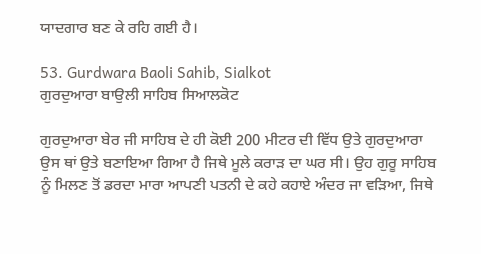ਯਾਦਗਾਰ ਬਣ ਕੇ ਰਹਿ ਗਈ ਹੈ।

53. Gurdwara Baoli Sahib, Sialkot
ਗੁਰਦੁਆਰਾ ਬਾਉਲੀ ਸਾਹਿਬ ਸਿਆਲਕੋਟ

ਗੁਰਦੁਆਰਾ ਬੇਰ ਜੀ ਸਾਹਿਬ ਦੇ ਹੀ ਕੋਈ 200 ਮੀਟਰ ਦੀ ਵਿੱਧ ਉਤੇ ਗੁਰਦੁਆਰਾ ਉਸ ਥਾਂ ਉਤੇ ਬਣਾਇਆ ਗਿਆ ਹੈ ਜਿਥੇ ਮੂਲੇ ਕਰਾੜ ਦਾ ਘਰ ਸੀ। ਉਹ ਗੁਰੂ ਸਾਹਿਬ ਨੂੰ ਮਿਲਣ ਤੋਂ ਡਰਦਾ ਮਾਰਾ ਆਪਣੀ ਪਤਨੀ ਦੇ ਕਹੇ ਕਹਾਏ ਅੰਦਰ ਜਾ ਵੜਿਆ, ਜਿਥੇ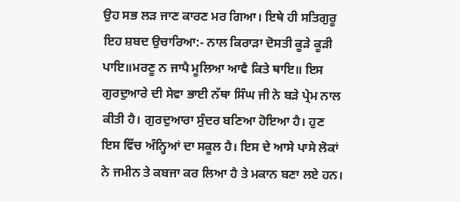ਉਹ ਸਭ ਲੜ ਜਾਣ ਕਾਰਣ ਮਰ ਗਿਆ। ਇਥੇ ਹੀ ਸਤਿਗੁਰੂ ਇਹ ਸ਼ਬਦ ਉਚਾਰਿਆ:- ਨਾਲ ਕਿਰਾੜਾ ਦੋਸਤੀ ਕੂੜੇ ਕੂੜੀ ਪਾਇ॥ਮਰਣੂ ਨ ਜਾਪੈ ਮੂਲਿਆ ਆਵੈ ਕਿਤੇ ਥਾਇ॥ ਇਸ ਗੁਰਦੁਆਰੇ ਦੀ ਸੇਵਾ ਭਾਈ ਨੱਥਾ ਸਿੰਘ ਜੀ ਨੇ ਬੜੇ ਪ੍ਰੇਮ ਨਾਲ ਕੀਤੀ ਹੈ। ਗੁਰਦੁਆਰਾ ਸੁੰਦਰ ਬਣਿਆ ਹੋਇਆ ਹੈ। ਹੁਣ ਇਸ ਵਿੱਚ ਅੰਨ੍ਹਿਆਂ ਦਾ ਸਕੂਲ ਹੈ। ਇਸ ਦੇ ਆਸੇ ਪਾਸੇ ਲੋਕਾਂ ਨੇ ਜਮੀਨ ਤੇ ਕਬਜਾ ਕਰ ਲਿਆ ਹੈ ਤੇ ਮਕਾਨ ਬਣਾ ਲਏ ਹਨ।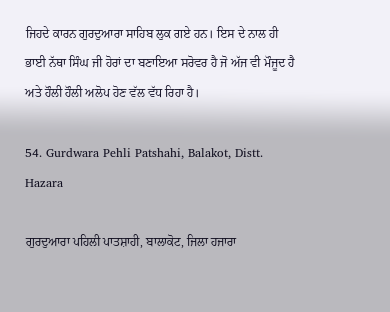ਜਿਹਦੇ ਕਾਰਨ ਗੁਰਦੁਆਰਾ ਸਾਹਿਬ ਲੁਕ ਗਏ ਹਨ। ਇਸ ਦੇ ਨਾਲ ਹੀ ਭਾਈ ਨੱਥਾ ਸਿੰਘ ਜੀ ਹੋਰਾਂ ਦਾ ਬਣਾਇਆ ਸਰੋਵਰ ਹੈ ਜੋ ਅੱਜ ਵੀ ਮੌਜੂਦ ਹੈ ਅਤੇ ਹੌਲੀ ਹੌਲੀ ਅਲੋਪ ਹੋਣ ਵੱਲ ਵੱਧ ਰਿਹਾ ਹੈ।

54. Gurdwara Pehli Patshahi, Balakot, Distt.  Hazara

ਗੁਰਦੁਆਰਾ ਪਹਿਲੀ ਪਾਤਸ਼ਾਹੀ, ਬਾਲਾਕੋਟ, ਜਿਲਾ ਹਜਾਰਾ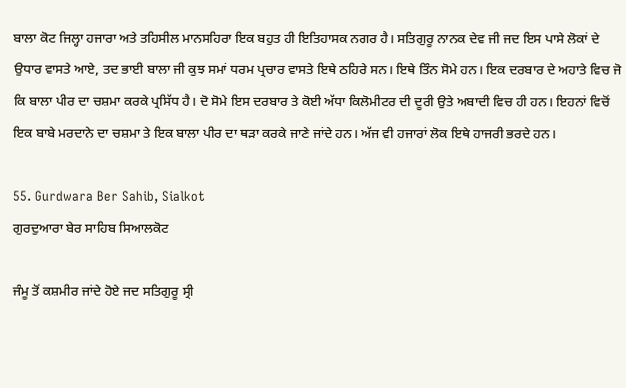ਬਾਲਾ ਕੋਟ ਜਿਲ੍ਹਾ ਹਜਾਰਾ ਅਤੇ ਤਹਿਸੀਲ ਮਾਨਸਹਿਰਾ ਇਕ ਬਹੁਤ ਹੀ ਇਤਿਹਾਸਕ ਨਗਰ ਹੈ। ਸਤਿਗੁਰੂ ਨਾਨਕ ਦੇਵ ਜੀ ਜਦ ਇਸ ਪਾਸੇ ਲੋਕਾਂ ਦੇ ਉਧਾਰ ਵਾਸਤੇ ਆਏ, ਤਦ ਭਾਈ ਬਾਲਾ ਜੀ ਕੁਝ ਸਮਾਂ ਧਰਮ ਪ੍ਰਚਾਰ ਵਾਸਤੇ ਇਥੇ ਠਹਿਰੇ ਸਨ। ਇਥੇ ਤਿੰਨ ਸੋਮੇ ਹਨ। ਇਕ ਦਰਬਾਰ ਦੇ ਅਹਾਤੇ ਵਿਚ ਜੋ ਕਿ ਬਾਲਾ ਪੀਰ ਦਾ ਚਸ਼ਮਾ ਕਰਕੇ ਪ੍ਰਸਿੱਧ ਹੈ। ਦੋ ਸੋਮੇ ਇਸ ਦਰਬਾਰ ਤੇ ਕੋਈ ਅੱਧਾ ਕਿਲੋਮੀਟਰ ਦੀ ਦੂਰੀ ਉਤੇ ਅਬਾਦੀ ਵਿਚ ਹੀ ਹਨ। ਇਹਨਾਂ ਵਿਚੋਂ ਇਕ ਬਾਬੇ ਮਰਦਾਨੇ ਦਾ ਚਸ਼ਮਾ ਤੇ ਇਕ ਬਾਲਾ ਪੀਰ ਦਾ ਥੜਾ ਕਰਕੇ ਜਾਣੇ ਜਾਂਦੇ ਹਨ। ਅੱਜ ਵੀ ਹਜਾਰਾਂ ਲੋਕ ਇਥੇ ਹਾਜਰੀ ਭਰਦੇ ਹਨ।

55. Gurdwara Ber Sahib, Sialkot
ਗੁਰਦੁਆਰਾ ਬੇਰ ਸਾਹਿਬ ਸਿਆਲਕੋਟ

ਜੰਮੂ ਤੋਂ ਕਸ਼ਮੀਰ ਜਾਂਦੇ ਹੋਏ ਜਦ ਸਤਿਗੁਰੂ ਸ੍ਰੀ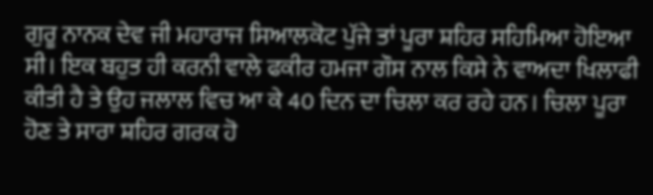ਗੁਰੂ ਨਾਨਕ ਦੇਵ ਜੀ ਮਹਾਰਾਜ ਸਿਆਲਕੋਟ ਪੁੱਜੇ ਤਾਂ ਪੂਰਾ ਸ਼ਹਿਰ ਸਹਿਮਿਆ ਹੋਇਆ ਸੀ। ਇਕ ਬਹੁਤ ਹੀ ਕਰਨੀ ਵਾਲੇ ਫਕੀਰ ਹਮਜਾ ਗੌਸ ਨਾਲ ਕਿਸੇ ਨੇ ਵਾਅਦਾ ਖਿਲਾਫੀ ਕੀਤੀ ਹੈ ਤੇ ਉਹ ਜਲਾਲ ਵਿਚ ਆ ਕੇ 40 ਦਿਨ ਦਾ ਚਿਲਾ ਕਰ ਰਹੇ ਹਨ। ਚਿਲਾ ਪੂਰਾ ਹੋਣ ਤੇ ਸਾਰਾ ਸ਼ਹਿਰ ਗਰਕ ਹੋ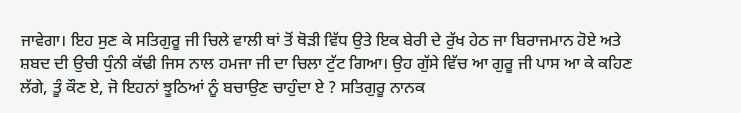ਜਾਵੇਗਾ। ਇਹ ਸੁਣ ਕੇ ਸਤਿਗੁਰੂ ਜੀ ਚਿਲੇ ਵਾਲੀ ਥਾਂ ਤੋਂ ਥੋੜੀ ਵਿੱਧ ਉਤੇ ਇਕ ਬੇਰੀ ਦੇ ਰੁੱਖ ਹੇਠ ਜਾ ਬਿਰਾਜਮਾਨ ਹੋਏ ਅਤੇ ਸ਼ਬਦ ਦੀ ਉਚੀ ਧੁੰਨੀ ਕੱਢੀ ਜਿਸ ਨਾਲ ਹਮਜਾ ਜੀ ਦਾ ਚਿਲਾ ਟੁੱਟ ਗਿਆ। ਉਹ ਗੁੱਸੇ ਵਿੱਚ ਆ ਗੁਰੂ ਜੀ ਪਾਸ ਆ ਕੇ ਕਹਿਣ ਲੱਗੇ, ਤੂੰ ਕੌਣ ਏ, ਜੋ ਇਹਨਾਂ ਝੂਠਿਆਂ ਨੂੰ ਬਚਾਉਣ ਚਾਹੁੰਦਾ ਏ ? ਸਤਿਗੁਰੂ ਨਾਨਕ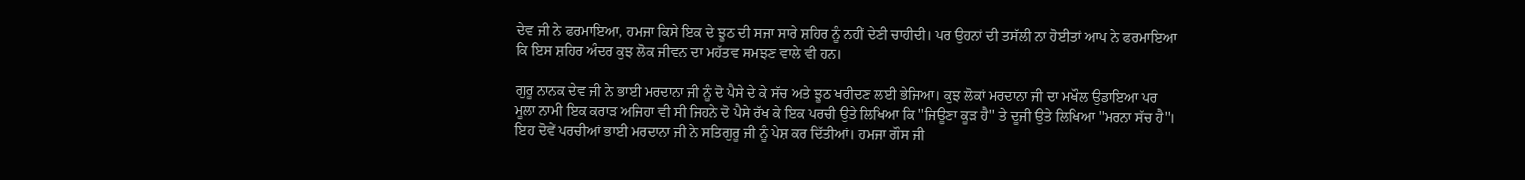ਦੇਵ ਜੀ ਨੇ ਫਰਮਾਇਆ, ਹਮਜਾ ਕਿਸੇ ਇਕ ਦੇ ਝੂਠ ਦੀ ਸਜਾ ਸਾਰੇ ਸ਼ਹਿਰ ਨੂੰ ਨਹੀਂ ਦੇਣੀ ਚਾਹੀਦੀ। ਪਰ ਉਹਨਾਂ ਦੀ ਤਸੱਲੀ ਨਾ ਹੋਈਤਾਂ ਆਪ ਨੇ ਫਰਮਾਇਆ ਕਿ ਇਸ ਸ਼ਹਿਰ ਅੰਦਰ ਕੁਝ ਲੋਕ ਜੀਵਨ ਦਾ ਮਹੱਤਵ ਸਮਝਣ ਵਾਲੇ ਵੀ ਹਨ।

ਗੁਰੂ ਨਾਨਕ ਦੇਵ ਜੀ ਨੇ ਭਾਈ ਮਰਦਾਨਾ ਜੀ ਨੂੰ ਦੋ ਪੈਸੇ ਦੇ ਕੇ ਸੱਚ ਅਤੇ ਝੂਠ ਖਰੀਦਣ ਲਈ ਭੇਜਿਆ। ਕੁਝ ਲੋਕਾਂ ਮਰਦਾਨਾ ਜੀ ਦਾ ਮਖੌਲ ਉਡਾਇਆ ਪਰ ਮੂਲਾ ਨਾਮੀ ਇਕ ਕਰਾੜ ਅਜਿਹਾ ਵੀ ਸੀ ਜਿਹਨੇ ਦੋ ਪੈਸੇ ਰੱਖ ਕੇ ਇਕ ਪਰਚੀ ਉਤੇ ਲਿਖਿਆ ਕਿ ''ਜਿਊਣਾ ਕੂੜ ਹੈ'' ਤੇ ਦੂਜੀ ਉਤੇ ਲਿਖਿਆ ''ਮਰਨਾ ਸੱਚ ਹੈ''। ਇਹ ਦੋਵੇਂ ਪਰਚੀਆਂ ਭਾਈ ਮਰਦਾਨਾ ਜੀ ਨੇ ਸਤਿਗੁਰੂ ਜੀ ਨੂੰ ਪੇਸ਼ ਕਰ ਦਿੱਤੀਆਂ। ਹਮਜਾ ਗੌਸ ਜੀ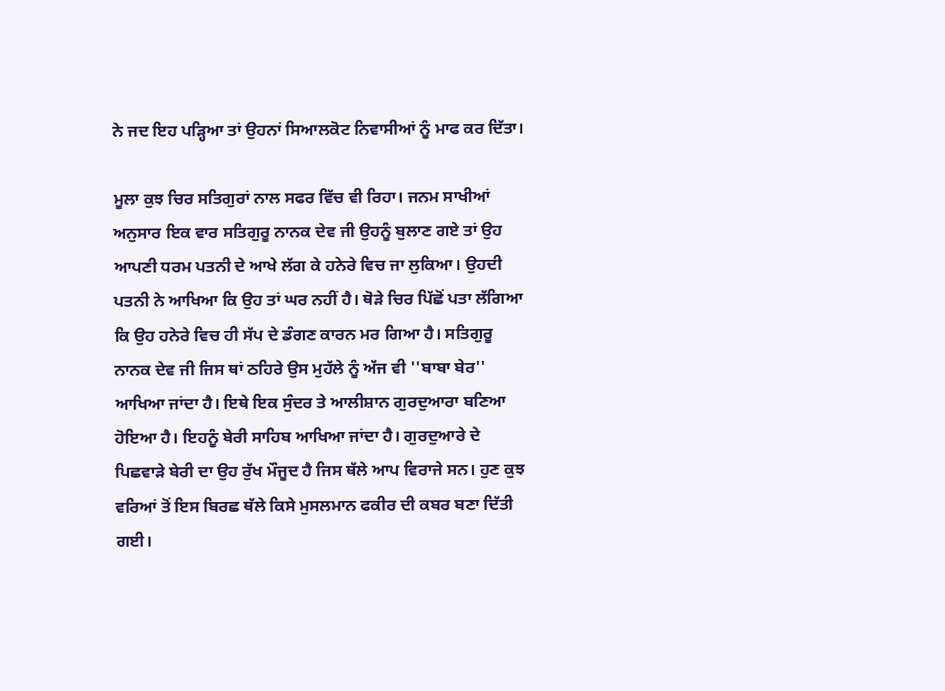ਨੇ ਜਦ ਇਹ ਪੜ੍ਹਿਆ ਤਾਂ ਉਹਨਾਂ ਸਿਆਲਕੋਟ ਨਿਵਾਸੀਆਂ ਨੂੰ ਮਾਫ ਕਰ ਦਿੱਤਾ।

ਮੂਲਾ ਕੁਝ ਚਿਰ ਸਤਿਗੁਰਾਂ ਨਾਲ ਸਫਰ ਵਿੱਚ ਵੀ ਰਿਹਾ। ਜਨਮ ਸਾਖੀਆਂ ਅਨੁਸਾਰ ਇਕ ਵਾਰ ਸਤਿਗੁਰੂ ਨਾਨਕ ਦੇਵ ਜੀ ਉਹਨੂੰ ਬੁਲਾਣ ਗਏ ਤਾਂ ਉਹ ਆਪਣੀ ਧਰਮ ਪਤਨੀ ਦੇ ਆਖੇ ਲੱਗ ਕੇ ਹਨੇਰੇ ਵਿਚ ਜਾ ਲੁਕਿਆ। ਉਹਦੀ ਪਤਨੀ ਨੇ ਆਖਿਆ ਕਿ ਉਹ ਤਾਂ ਘਰ ਨਹੀਂ ਹੈ। ਥੋੜੇ ਚਿਰ ਪਿੱਛੋਂ ਪਤਾ ਲੱਗਿਆ ਕਿ ਉਹ ਹਨੇਰੇ ਵਿਚ ਹੀ ਸੱਪ ਦੇ ਡੰਗਣ ਕਾਰਨ ਮਰ ਗਿਆ ਹੈ। ਸਤਿਗੁਰੂ ਨਾਨਕ ਦੇਵ ਜੀ ਜਿਸ ਥਾਂ ਠਹਿਰੇ ਉਸ ਮੁਹੱਲੇ ਨੂੰ ਅੱਜ ਵੀ ''ਬਾਬਾ ਬੇਰ'' ਆਖਿਆ ਜਾਂਦਾ ਹੈ। ਇਥੇ ਇਕ ਸੁੰਦਰ ਤੇ ਆਲੀਸ਼ਾਨ ਗੁਰਦੁਆਰਾ ਬਣਿਆ ਹੋਇਆ ਹੈ। ਇਹਨੂੰ ਬੇਰੀ ਸਾਹਿਬ ਆਖਿਆ ਜਾਂਦਾ ਹੈ। ਗੁਰਦੁਆਰੇ ਦੇ ਪਿਛਵਾੜੇ ਬੇਰੀ ਦਾ ਉਹ ਰੁੱਖ ਮੌਜੂਦ ਹੈ ਜਿਸ ਥੱਲੇ ਆਪ ਵਿਰਾਜੇ ਸਨ। ਹੁਣ ਕੁਝ ਵਰਿਆਂ ਤੋਂ ਇਸ ਬਿਰਛ ਥੱਲੇ ਕਿਸੇ ਮੁਸਲਮਾਨ ਫਕੀਰ ਦੀ ਕਬਰ ਬਣਾ ਦਿੱਤੀ ਗਈ।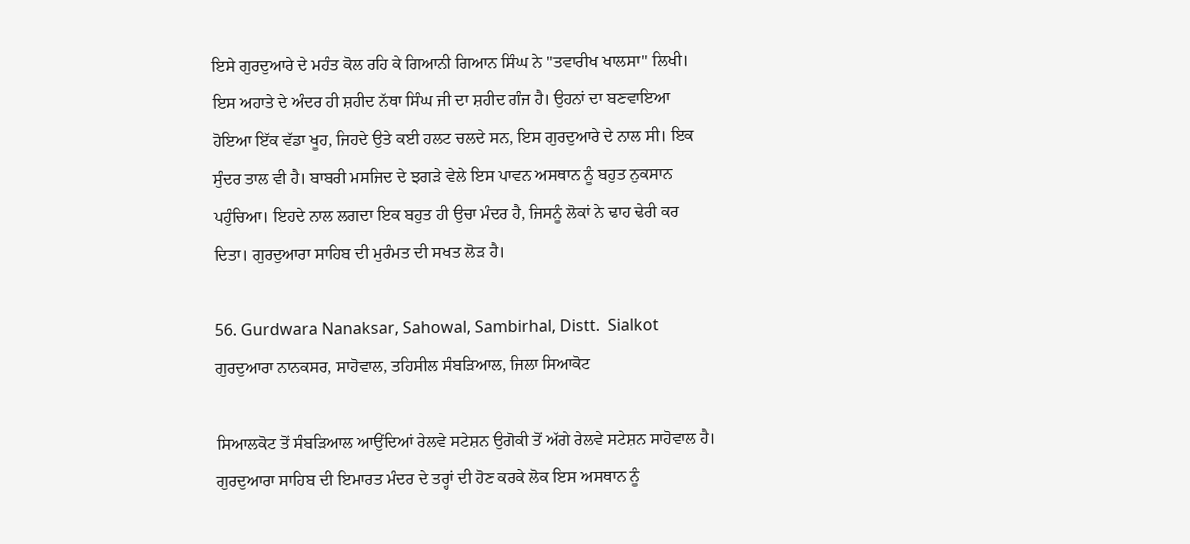ਇਸੇ ਗੁਰਦੁਆਰੇ ਦੇ ਮਹੰਤ ਕੋਲ ਰਹਿ ਕੇ ਗਿਆਨੀ ਗਿਆਨ ਸਿੰਘ ਨੇ ''ਤਵਾਰੀਖ ਖਾਲਸਾ'' ਲਿਖੀ। ਇਸ ਅਹਾਤੇ ਦੇ ਅੰਦਰ ਹੀ ਸ਼ਹੀਦ ਨੱਥਾ ਸਿੰਘ ਜੀ ਦਾ ਸ਼ਹੀਦ ਗੰਜ ਹੈ। ਉਹਨਾਂ ਦਾ ਬਣਵਾਇਆ ਹੋਇਆ ਇੱਕ ਵੱਡਾ ਖੂਹ, ਜਿਹਦੇ ਉਤੇ ਕਈ ਹਲਟ ਚਲਦੇ ਸਨ, ਇਸ ਗੁਰਦੁਆਰੇ ਦੇ ਨਾਲ ਸੀ। ਇਕ ਸੁੰਦਰ ਤਾਲ ਵੀ ਹੈ। ਬਾਬਰੀ ਮਸਜਿਦ ਦੇ ਝਗੜੇ ਵੇਲੇ ਇਸ ਪਾਵਨ ਅਸਥਾਨ ਨੂੰ ਬਹੁਤ ਨੁਕਸਾਨ ਪਹੁੰਚਿਆ। ਇਹਦੇ ਨਾਲ ਲਗਦਾ ਇਕ ਬਹੁਤ ਹੀ ਉਚਾ ਮੰਦਰ ਹੈ, ਜਿਸਨੂੰ ਲੋਕਾਂ ਨੇ ਢਾਹ ਢੇਰੀ ਕਰ ਦਿਤਾ। ਗੁਰਦੁਆਰਾ ਸਾਹਿਬ ਦੀ ਮੁਰੰਮਤ ਦੀ ਸਖਤ ਲੋੜ ਹੈ।

56. Gurdwara Nanaksar, Sahowal, Sambirhal, Distt.  Sialkot
ਗੁਰਦੁਆਰਾ ਨਾਨਕਸਰ, ਸਾਹੋਵਾਲ, ਤਹਿਸੀਲ ਸੰਬੜਿਆਲ, ਜਿਲਾ ਸਿਆਕੋਟ

ਸਿਆਲਕੋਟ ਤੋਂ ਸੰਬੜਿਆਲ ਆਉਂਦਿਆਂ ਰੇਲਵੇ ਸਟੇਸ਼ਨ ਉਗੋਕੀ ਤੋਂ ਅੱਗੇ ਰੇਲਵੇ ਸਟੇਸ਼ਨ ਸਾਹੋਵਾਲ ਹੈ। ਗੁਰਦੁਆਰਾ ਸਾਹਿਬ ਦੀ ਇਮਾਰਤ ਮੰਦਰ ਦੇ ਤਰ੍ਹਾਂ ਦੀ ਹੋਣ ਕਰਕੇ ਲੋਕ ਇਸ ਅਸਥਾਨ ਨੂੰ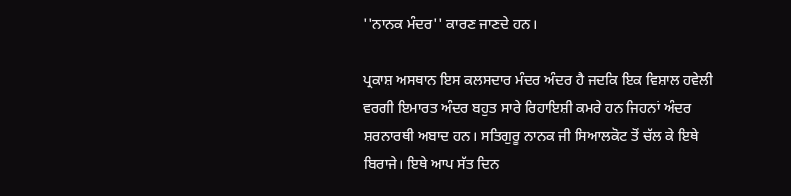''ਨਾਨਕ ਮੰਦਰ'' ਕਾਰਣ ਜਾਣਦੇ ਹਨ।

ਪ੍ਰਕਾਸ਼ ਅਸਥਾਨ ਇਸ ਕਲਸਦਾਰ ਮੰਦਰ ਅੰਦਰ ਹੈ ਜਦਕਿ ਇਕ ਵਿਸ਼ਾਲ ਹਵੇਲੀ ਵਰਗੀ ਇਮਾਰਤ ਅੰਦਰ ਬਹੁਤ ਸਾਰੇ ਰਿਹਾਇਸ਼ੀ ਕਮਰੇ ਹਨ ਜਿਹਨਾਂ ਅੰਦਰ ਸ਼ਰਨਾਰਥੀ ਅਬਾਦ ਹਨ। ਸਤਿਗੁਰੂ ਨਾਨਕ ਜੀ ਸਿਆਲਕੋਟ ਤੋਂ ਚੱਲ ਕੇ ਇਥੇ ਬਿਰਾਜੇ। ਇਥੇ ਆਪ ਸੱਤ ਦਿਨ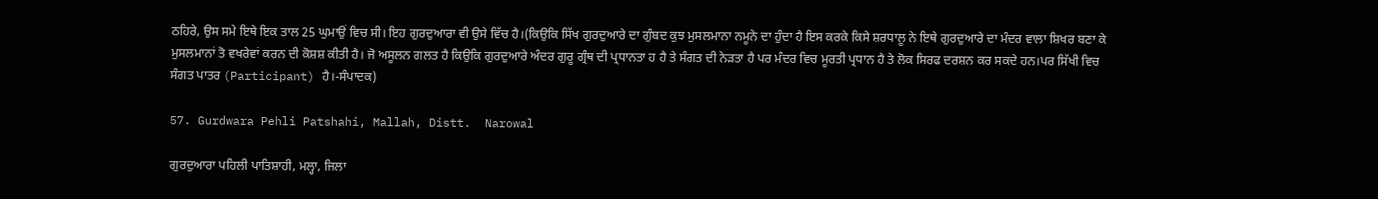ਠਹਿਰੇ, ਉਸ ਸਮੇ ਇਥੇ ਇਕ ਤਾਲ 25 ਘੁਮਾਉਂ ਵਿਚ ਸੀ। ਇਹ ਗੁਰਦੁਆਰਾ ਵੀ ਉਸੇ ਵਿੱਚ ਹੈ।(ਕਿਉਕਿ ਸਿੱਖ ਗੁਰਦੁਆਰੇ ਦਾ ਗੁੰਬਦ ਕੁਝ ਮੁਸਲਮਾਨਾ ਨਮੂਨੇ ਦਾ ਹੁੰਦਾ ਹੈ ਇਸ ਕਰਕੇ ਕਿਸੇ ਸ਼ਰਧਾਲੂ ਨੇ ਇਥੇ ਗੁਰਦੁਆਰੇ ਦਾ ਮੰਦਰ ਵਾਲਾ ਸ਼ਿਖਰ ਬਣਾ ਕੇ ਮੁਸਲਮਾਨਾਂ ਤੋ ਵਖਰੇਵਾਂ ਕਰਨ ਦੀ ਕੋਸ਼ਸ਼ ਕੀਤੀ ਹੈ। ਜੋ ਅਸੂਲਨ ਗਲਤ ਹੈ ਕਿਉਕਿ ਗੁਰਦੁਆਰੇ ਅੰਦਰ ਗੁਰੂ ਗ੍ਰੰਥ ਦੀ ਪ੍ਰਧਾਨਤਾ ਹ ਹੈ ਤੇ ਸੰਗਤ ਦੀ ਨੇੜਤਾ ਹੈ ਪਰ ਮੰਦਰ ਵਿਚ ਮੂਰਤੀ ਪ੍ਰਧਾਨ ਹੈ ਤੇ ਲੋਕ ਸਿਰਫ ਦਰਸ਼ਨ ਕਰ ਸਕਦੇ ਹਨ।ਪਰ ਸਿੱਖੀ ਵਿਚ ਸੰਗਤ ਪਾਤਰ (Participant) ਹੈ।-ਸੰਪਾਦਕ)

57. Gurdwara Pehli Patshahi, Mallah, Distt.  Narowal

ਗੁਰਦੁਆਰਾ ਪਹਿਲੀ ਪਾਤਿਸ਼ਾਹੀ, ਮਲ੍ਹਾ, ਜਿਲਾ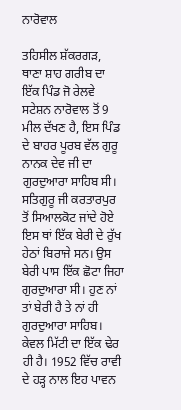ਨਾਰੋਵਾਲ

ਤਹਿਸੀਲ ਸ਼ੱਕਰਗੜ, ਥਾਣਾ ਸ਼ਾਹ ਗਰੀਬ ਦਾ ਇੱਕ ਪਿੰਡ ਜੋ ਰੇਲਵੇ ਸਟੇਸ਼ਨ ਨਾਰੋਵਾਲ ਤੋਂ 9 ਮੀਲ ਦੱਖਣ ਹੈ, ਇਸ ਪਿੰਡ ਦੇ ਬਾਹਰ ਪੂਰਬ ਵੱਲ ਗੁਰੂ ਨਾਨਕ ਦੇਵ ਜੀ ਦਾ ਗੁਰਦੁਆਰਾ ਸਾਹਿਬ ਸੀ। ਸਤਿਗੁਰੂ ਜੀ ਕਰਤਾਰਪੁਰ ਤੋਂ ਸਿਆਲਕੋਟ ਜਾਂਦੇ ਹੋਏ ਇਸ ਥਾਂ ਇੱਕ ਬੇਰੀ ਦੇ ਰੁੱਖ ਹੇਠਾਂ ਬਿਰਾਜੇ ਸਨ। ਉਸ ਬੇਰੀ ਪਾਸ ਇੱਕ ਛੋਟਾ ਜਿਹਾ ਗੁਰਦੁਆਰਾ ਸੀ। ਹੁਣ ਨਾਂ ਤਾਂ ਬੇਰੀ ਹੈ ਤੇ ਨਾਂ ਹੀ ਗੁਰਦੁਆਰਾ ਸਾਹਿਬ। ਕੇਵਲ ਮਿੱਟੀ ਦਾ ਇੱਕ ਢੇਰ ਹੀ ਹੈ। 1952 ਵਿੱਚ ਰਾਵੀ ਦੇ ਹੜ੍ਹ ਨਾਲ ਇਹ ਪਾਵਨ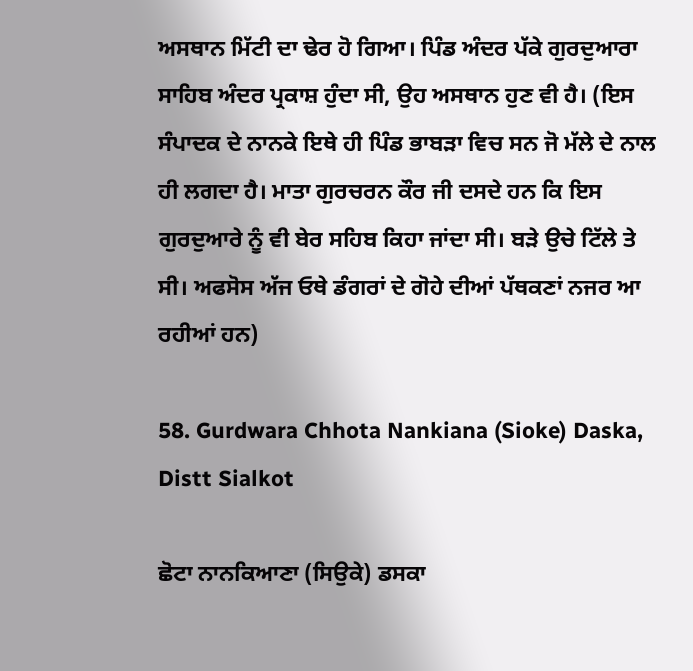ਅਸਥਾਨ ਮਿੱਟੀ ਦਾ ਢੇਰ ਹੋ ਗਿਆ। ਪਿੰਡ ਅੰਦਰ ਪੱਕੇ ਗੁਰਦੁਆਰਾ ਸਾਹਿਬ ਅੰਦਰ ਪ੍ਰਕਾਸ਼ ਹੁੰਦਾ ਸੀ, ਉਹ ਅਸਥਾਨ ਹੁਣ ਵੀ ਹੈ। (ਇਸ ਸੰਪਾਦਕ ਦੇ ਨਾਨਕੇ ਇਥੇ ਹੀ ਪਿੰਡ ਭਾਬੜਾ ਵਿਚ ਸਨ ਜੋ ਮੱਲੇ ਦੇ ਨਾਲ ਹੀ ਲਗਦਾ ਹੈ। ਮਾਤਾ ਗੁਰਚਰਨ ਕੌਰ ਜੀ ਦਸਦੇ ਹਨ ਕਿ ਇਸ ਗੁਰਦੁਆਰੇ ਨੂੰ ਵੀ ਬੇਰ ਸਹਿਬ ਕਿਹਾ ਜਾਂਦਾ ਸੀ। ਬੜੇ ਉਚੇ ਟਿੱਲੇ ਤੇ ਸੀ। ਅਫਸੋਸ ਅੱਜ ਓਥੇ ਡੰਗਰਾਂ ਦੇ ਗੋਹੇ ਦੀਆਂ ਪੱਥਕਣਾਂ ਨਜਰ ਆ ਰਹੀਆਂ ਹਨ)

58. Gurdwara Chhota Nankiana (Sioke) Daska, Distt Sialkot

ਛੋਟਾ ਨਾਨਕਿਆਣਾ (ਸਿਉਕੇ) ਡਸਕਾ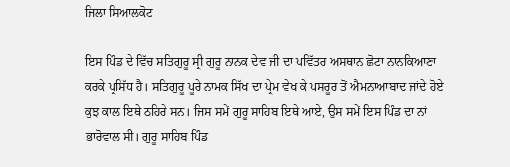ਜਿਲਾ ਸਿਆਲਕੋਟ

ਇਸ ਪਿੰਡ ਦੇ ਵਿੱਚ ਸਤਿਗੁਰੂ ਸ੍ਰੀ ਗੁਰੂ ਨਾਨਕ ਦੇਵ ਜੀ ਦਾ ਪਵਿੱਤਰ ਅਸਥਾਨ ਛੋਟਾ ਨਾਨਕਿਆਣਾ ਕਰਕੇ ਪ੍ਰਸਿੱਧ ਹੈ। ਸਤਿਗੁਰੂ ਪੂਰੇ ਨਾਮਕ ਸਿੱਖ ਦਾ ਪ੍ਰੇਮ ਵੇਖ ਕੇ ਪਸਰੂਰ ਤੋਂ ਐਮਨਾਆਬਾਦ ਜਾਂਦੇ ਹੋਏ ਕੁਝ ਕਾਲ ਇਥੇ ਠਹਿਰੇ ਸਨ। ਜਿਸ ਸਮੇਂ ਗੁਰੂ ਸਾਹਿਬ ਇਥੇ ਆਏ, ਉਸ ਸਮੇਂ ਇਸ ਪਿੰਡ ਦਾ ਨਾਂ ਭਾਰੋਵਾਲ ਸੀ। ਗੁਰੂ ਸਾਹਿਬ ਪਿੰਡ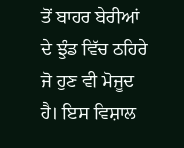ਤੋਂ ਬਾਹਰ ਬੇਰੀਆਂ ਦੇ ਝੁੰਡ ਵਿੱਚ ਠਹਿਰੇ ਜੋ ਹੁਣ ਵੀ ਮੋਜੂਦ ਹੈ। ਇਸ ਵਿਸ਼ਾਲ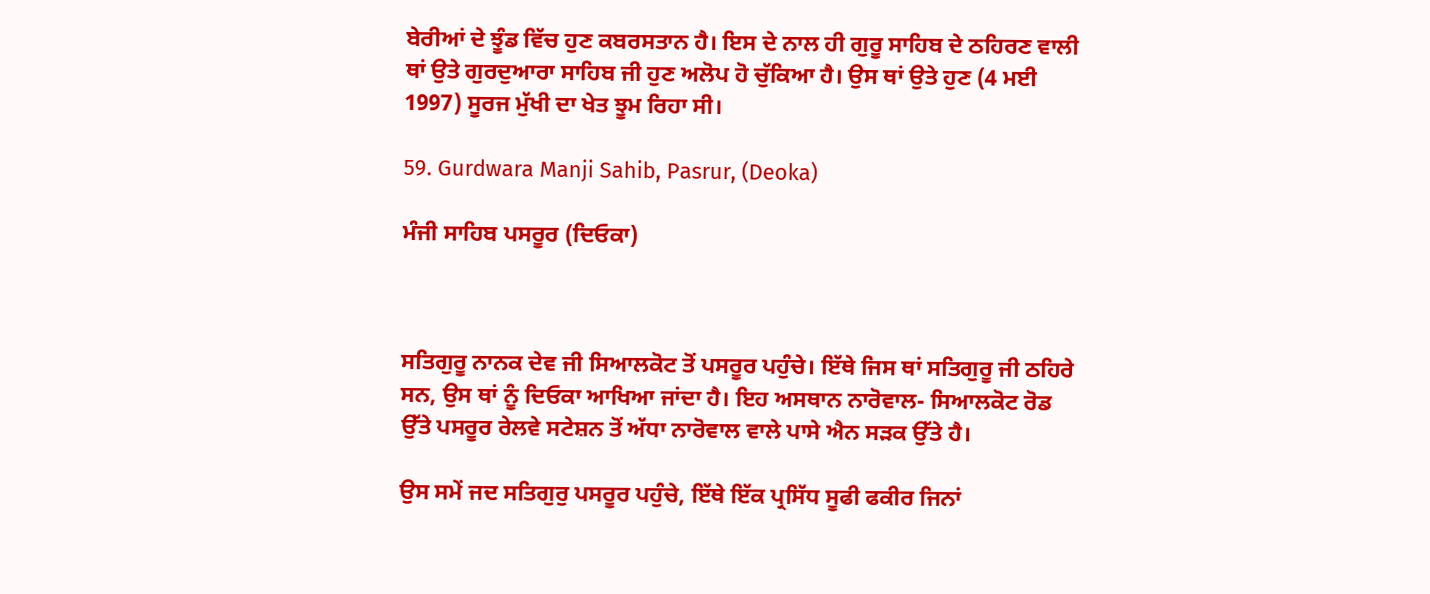ਬੇਰੀਆਂ ਦੇ ਝੂੰਡ ਵਿੱਚ ਹੁਣ ਕਬਰਸਤਾਨ ਹੈ। ਇਸ ਦੇ ਨਾਲ ਹੀ ਗੁਰੂ ਸਾਹਿਬ ਦੇ ਠਹਿਰਣ ਵਾਲੀ ਥਾਂ ਉਤੇ ਗੁਰਦੁਆਰਾ ਸਾਹਿਬ ਜੀ ਹੁਣ ਅਲੋਪ ਹੋ ਚੁੱਕਿਆ ਹੈ। ਉਸ ਥਾਂ ਉਤੇ ਹੁਣ (4 ਮਈ 1997) ਸੂਰਜ ਮੁੱਖੀ ਦਾ ਖੇਤ ਝੂਮ ਰਿਹਾ ਸੀ।

59. Gurdwara Manji Sahib, Pasrur, (Deoka)

ਮੰਜੀ ਸਾਹਿਬ ਪਸਰੂਰ (ਦਿਓਕਾ)



ਸਤਿਗੁਰੂ ਨਾਨਕ ਦੇਵ ਜੀ ਸਿਆਲਕੋਟ ਤੋਂ ਪਸਰੂਰ ਪਹੁੰਚੇ। ਇੱਥੇ ਜਿਸ ਥਾਂ ਸਤਿਗੁਰੂ ਜੀ ਠਹਿਰੇ ਸਨ, ਉਸ ਥਾਂ ਨੂੰ ਦਿਓਕਾ ਆਖਿਆ ਜਾਂਦਾ ਹੈ। ਇਹ ਅਸਥਾਨ ਨਾਰੋਵਾਲ- ਸਿਆਲਕੋਟ ਰੋਡ ਉੱਤੇ ਪਸਰੂਰ ਰੇਲਵੇ ਸਟੇਸ਼ਨ ਤੋਂ ਅੱਧਾ ਨਾਰੋਵਾਲ ਵਾਲੇ ਪਾਸੇ ਐਨ ਸੜਕ ਉੱਤੇ ਹੈ।

ਉਸ ਸਮੇਂ ਜਦ ਸਤਿਗੁਰੁ ਪਸਰੂਰ ਪਹੁੰਚੇ, ਇੱਥੇ ਇੱਕ ਪ੍ਰਸਿੱਧ ਸੂਫੀ ਫਕੀਰ ਜਿਨਾਂ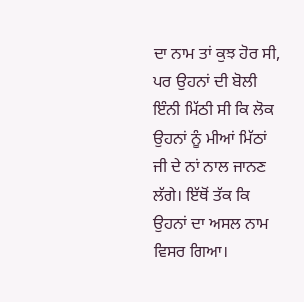ਦਾ ਨਾਮ ਤਾਂ ਕੁਝ ਹੋਰ ਸੀ, ਪਰ ਉਹਨਾਂ ਦੀ ਬੋਲੀ ਇੰਨੀ ਮਿੱਠੀ ਸੀ ਕਿ ਲੋਕ ਉਹਨਾਂ ਨੂੰ ਮੀਆਂ ਮਿੱਠਾਂ ਜੀ ਦੇ ਨਾਂ ਨਾਲ ਜਾਨਣ ਲੱਗੇ। ਇੱਥੋਂ ਤੱਕ ਕਿ ਉਹਨਾਂ ਦਾ ਅਸਲ ਨਾਮ ਵਿਸਰ ਗਿਆ।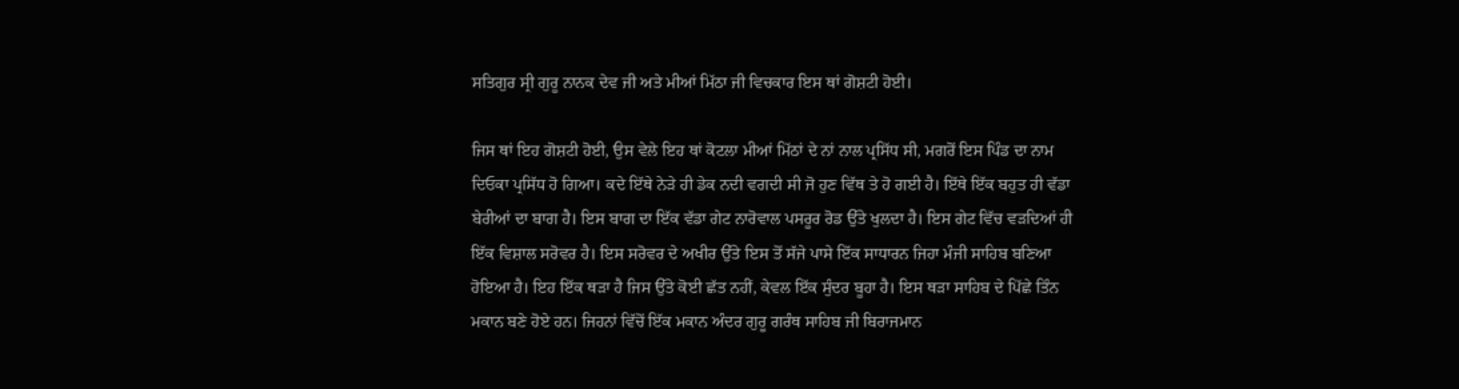ਸਤਿਗੁਰ ਸ੍ਰੀ ਗੁਰੂ ਨਾਨਕ ਦੇਵ ਜੀ ਅਤੇ ਮੀਆਂ ਮਿੱਠਾ ਜੀ ਵਿਚਕਾਰ ਇਸ ਥਾਂ ਗੋਸ਼ਟੀ ਹੋਈ।

ਜਿਸ ਥਾਂ ਇਹ ਗੋਸ਼ਟੀ ਹੋਈ, ਉਸ ਵੇਲੇ ਇਹ ਥਾਂ ਕੋਟਲਾ ਮੀਆਂ ਮਿੱਠਾਂ ਦੇ ਨਾਂ ਨਾਲ ਪ੍ਰਸਿੱਧ ਸੀ, ਮਗਰੋਂ ਇਸ ਪਿੰਡ ਦਾ ਨਾਮ ਦਿਓਕਾ ਪ੍ਰਸਿੱਧ ਹੋ ਗਿਆ। ਕਦੇ ਇੱਥੇ ਨੇੜੇ ਹੀ ਡੇਕ ਨਦੀ ਵਗਦੀ ਸੀ ਜੋ ਹੁਣ ਵਿੱਥ ਤੇ ਹੋ ਗਈ ਹੈ। ਇੱਥੇ ਇੱਕ ਬਹੁਤ ਹੀ ਵੱਡਾ ਬੇਰੀਆਂ ਦਾ ਬਾਗ ਹੈ। ਇਸ ਬਾਗ ਦਾ ਇੱਕ ਵੱਡਾ ਗੇਟ ਨਾਰੋਵਾਲ ਪਸਰੂਰ ਰੋਡ ਉੱਤੇ ਖੁਲਦਾ ਹੈ। ਇਸ ਗੇਟ ਵਿੱਚ ਵੜਦਿਆਂ ਹੀ ਇੱਕ ਵਿਸ਼ਾਲ ਸਰੋਵਰ ਹੈ। ਇਸ ਸਰੋਵਰ ਦੇ ਅਖੀਰ ਉੱਤੇ ਇਸ ਤੋਂ ਸੱਜੇ ਪਾਸੇ ਇੱਕ ਸਾਧਾਰਨ ਜਿਹਾ ਮੰਜੀ ਸਾਹਿਬ ਬਣਿਆ ਹੋਇਆ ਹੈ। ਇਹ ਇੱਕ ਥੜਾ ਹੈ ਜਿਸ ਉੱਤੇ ਕੋਈ ਛੱਤ ਨਹੀਂ, ਕੇਵਲ ਇੱਕ ਸੁੰਦਰ ਬੂਹਾ ਹੈ। ਇਸ ਥੜਾ ਸਾਹਿਬ ਦੇ ਪਿੱਛੇ ਤਿੰਨ ਮਕਾਨ ਬਣੇ ਹੋਏ ਹਨ। ਜਿਹਨਾਂ ਵਿੱਚੋਂ ਇੱਕ ਮਕਾਨ ਅੰਦਰ ਗੁਰੂ ਗਰੰਥ ਸਾਹਿਬ ਜੀ ਬਿਰਾਜਮਾਨ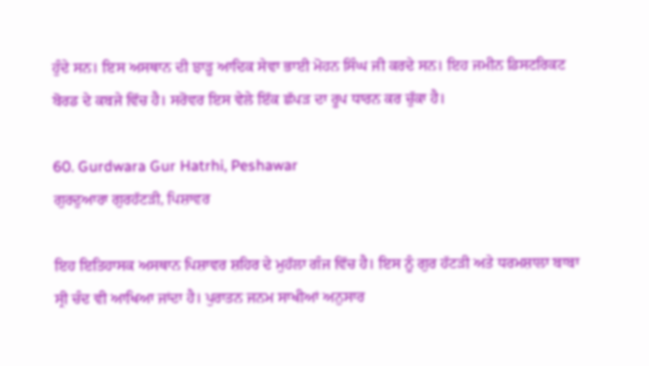ਹੁੰਦੇ ਸਨ। ਇਸ ਅਸਥਾਨ ਦੀ ਝਾੜੂ ਆਦਿਕ ਸੇਵਾ ਭਾਈ ਮੋਹਨ ਸਿੰਘ ਜੀ ਕਰਦੇ ਸਨ। ਇਹ ਜਮੀਨ ਡਿਸਟਰਿਕਟ ਬੋਰਡ ਦੇ ਕਬਜੇ ਵਿੱਚ ਹੈ। ਸਰੋਵਰ ਇਸ ਵੇਲੇ ਇੱਕ ਛੱਪੜ ਦਾ ਰੂਪ ਧਾਰਨ ਕਰ ਚੁੱਕਾ ਹੈ।

60. Gurdwara Gur Hatrhi, Peshawar
ਗੁਰਦੁਆਰਾ ਗੁਰਹੱਟੜੀ, ਪਿਸ਼ਾਵਰ

ਇਹ ਇਤਿਹਾਸਕ ਅਸਥਾਨ ਪਿਸ਼ਾਵਰ ਸ਼ਹਿਰ ਦੇ ਮੁਹੱਲਾ ਗੰਜ ਵਿੱਚ ਹੈ। ਇਸ ਨੂੰ ਗੁਰ ਹੱਟੜੀ ਅਤੇ ਧਰਮਸ਼ਾਲਾ ਬਾਬਾ ਸ੍ਰੀ ਚੰਦ ਵੀ ਆਖਿਆ ਜਾਂਦਾ ਹੈ। ਪੁਰਾਤਨ ਜਨਮ ਸਾਖੀਆਂ ਅਨੁਸਾਰ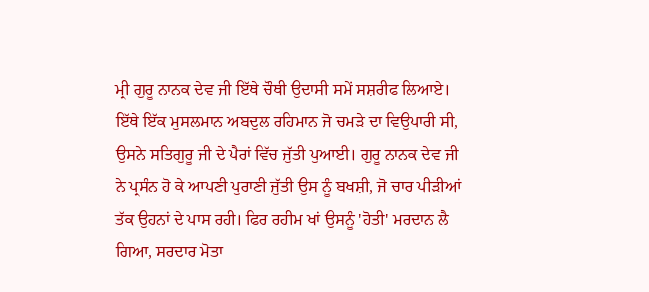ਮ੍ਰੀ ਗੁਰੂ ਨਾਨਕ ਦੇਵ ਜੀ ਇੱਥੇ ਚੌਥੀ ਉਦਾਸੀ ਸਮੇਂ ਸਸ਼ਰੀਫ ਲਿਆਏ। ਇੱਥੇ ਇੱਕ ਮੁਸਲਮਾਨ ਅਬਦੁਲ ਰਹਿਮਾਨ ਜੋ ਚਮੜੇ ਦਾ ਵਿਉਪਾਰੀ ਸੀ, ਉਸਨੇ ਸਤਿਗੁਰੂ ਜੀ ਦੇ ਪੈਰਾਂ ਵਿੱਚ ਜੁੱਤੀ ਪੁਆਈ। ਗੁਰੂ ਨਾਨਕ ਦੇਵ ਜੀ ਨੇ ਪ੍ਰਸੰਨ ਹੋ ਕੇ ਆਪਣੀ ਪੁਰਾਣੀ ਜੁੱਤੀ ਉਸ ਨੂੰ ਬਖਸ਼ੀ, ਜੋ ਚਾਰ ਪੀੜੀਆਂ ਤੱਕ ਉਹਨਾਂ ਦੇ ਪਾਸ ਰਹੀ। ਫਿਰ ਰਹੀਮ ਖਾਂ ਉਸਨੂੰ 'ਹੋਤੀ' ਮਰਦਾਨ ਲੈ ਗਿਆ, ਸਰਦਾਰ ਮੋਤਾ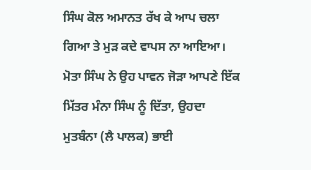ਸਿੰਘ ਕੋਲ ਅਮਾਨਤ ਰੱਖ ਕੇ ਆਪ ਚਲਾ ਗਿਆ ਤੇ ਮੁੜ ਕਦੇ ਵਾਪਸ ਨਾ ਆਇਆ। ਮੋਤਾ ਸਿੰਘ ਨੇ ਉਹ ਪਾਵਨ ਜੋੜਾ ਆਪਣੇ ਇੱਕ ਮਿੱਤਰ ਮੰਨਾ ਸਿੰਘ ਨੂੰ ਦਿੱਤਾ, ਉਹਦਾ ਮੁਤਬੰਨਾ (ਲੈ ਪਾਲਕ) ਭਾਈ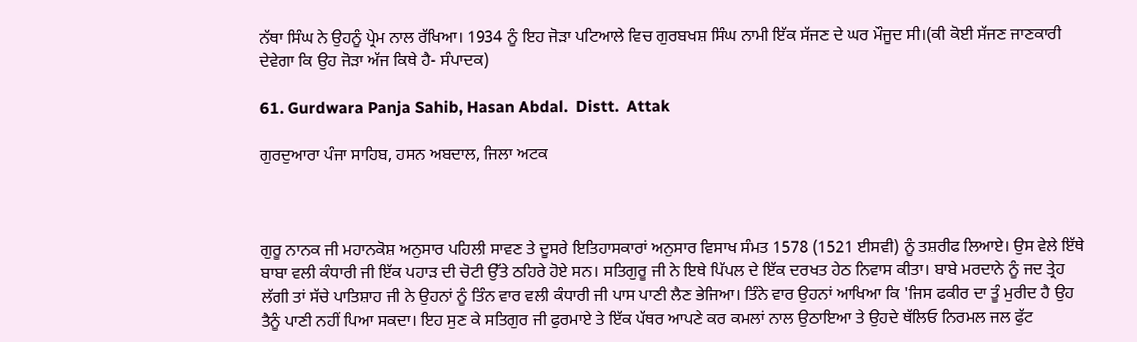ਨੱਥਾ ਸਿੰਘ ਨੇ ਉਹਨੂੰ ਪ੍ਰੇਮ ਨਾਲ ਰੱਖਿਆ। 1934 ਨੂੰ ਇਹ ਜੋੜਾ ਪਟਿਆਲੇ ਵਿਚ ਗੁਰਬਖਸ਼ ਸਿੰਘ ਨਾਮੀ ਇੱਕ ਸੱਜਣ ਦੇ ਘਰ ਮੌਜੂਦ ਸੀ।(ਕੀ ਕੋਈ ਸੱਜਣ ਜਾਣਕਾਰੀ ਦੇਵੇਗਾ ਕਿ ਉਹ ਜੋੜਾ ਅੱਜ ਕਿਥੇ ਹੈ- ਸੰਪਾਦਕ)

61. Gurdwara Panja Sahib, Hasan Abdal.  Distt.  Attak

ਗੁਰਦੁਆਰਾ ਪੰਜਾ ਸਾਹਿਬ, ਹਸਨ ਅਬਦਾਲ, ਜਿਲਾ ਅਟਕ



ਗੁਰੂ ਨਾਨਕ ਜੀ ਮਹਾਨਕੋਸ਼ ਅਨੁਸਾਰ ਪਹਿਲੀ ਸਾਵਣ ਤੇ ਦੂਸਰੇ ਇਤਿਹਾਸਕਾਰਾਂ ਅਨੁਸਾਰ ਵਿਸਾਖ ਸੰਮਤ 1578 (1521 ਈਸਵੀ) ਨੂੰ ਤਸ਼ਰੀਫ ਲਿਆਏ। ਉਸ ਵੇਲੇ ਇੱਥੇ ਬਾਬਾ ਵਲੀ ਕੰਧਾਰੀ ਜੀ ਇੱਕ ਪਹਾੜ ਦੀ ਚੋਟੀ ਉੱਤੇ ਠਹਿਰੇ ਹੋਏ ਸਨ। ਸਤਿਗੁਰੂ ਜੀ ਨੇ ਇਥੇ ਪਿੱਪਲ ਦੇ ਇੱਕ ਦਰਖਤ ਹੇਠ ਨਿਵਾਸ ਕੀਤਾ। ਬਾਬੇ ਮਰਦਾਨੇ ਨੂੰ ਜਦ ਤ੍ਰੇਹ ਲੱਗੀ ਤਾਂ ਸੱਚੇ ਪਾਤਿਸ਼ਾਹ ਜੀ ਨੇ ਉਹਨਾਂ ਨੂੰ ਤਿੰਨ ਵਾਰ ਵਲੀ ਕੰਧਾਰੀ ਜੀ ਪਾਸ ਪਾਣੀ ਲੈਣ ਭੇਜਿਆ। ਤਿੰਨੇ ਵਾਰ ਉਹਨਾਂ ਆਖਿਆ ਕਿ 'ਜਿਸ ਫਕੀਰ ਦਾ ਤੂੰ ਮੁਰੀਦ ਹੈ ਉਹ ਤੈਨੂੰ ਪਾਣੀ ਨਹੀਂ ਪਿਆ ਸਕਦਾ। ਇਹ ਸੁਣ ਕੇ ਸਤਿਗੁਰ ਜੀ ਫੁਰਮਾਏ ਤੇ ਇੱਕ ਪੱਥਰ ਆਪਣੇ ਕਰ ਕਮਲਾਂ ਨਾਲ ਉਠਾਇਆ ਤੇ ਉਹਦੇ ਥੱਲਿਓ ਨਿਰਮਲ ਜਲ ਫੁੱਟ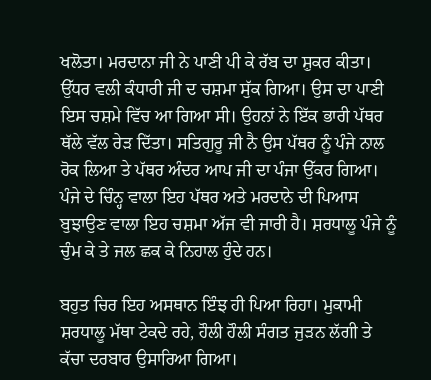ਖਲੋਤਾ। ਮਰਦਾਨਾ ਜੀ ਨੇ ਪਾਣੀ ਪੀ ਕੇ ਰੱਬ ਦਾ ਸ਼ੁਕਰ ਕੀਤਾ। ਉੱਧਰ ਵਲੀ ਕੰਧਾਰੀ ਜੀ ਦ ਚਸ਼ਮਾ ਸੁੱਕ ਗਿਆ। ਉਸ ਦਾ ਪਾਣੀ ਇਸ ਚਸ਼ਮੇ ਵਿੱਚ ਆ ਗਿਆ ਸੀ। ਉਹਨਾਂ ਨੇ ਇੱਕ ਭਾਰੀ ਪੱਥਰ ਥੱਲੇ ਵੱਲ ਰੇੜ ਦਿੱਤਾ। ਸਤਿਗੁਰੂ ਜੀ ਨੈ ਉਸ ਪੱਥਰ ਨੂੰ ਪੰਜੇ ਨਾਲ ਰੋਕ ਲਿਆ ਤੇ ਪੱਥਰ ਅੰਦਰ ਆਪ ਜੀ ਦਾ ਪੰਜਾ ਉੱਕਰ ਗਿਆ। ਪੰਜੇ ਦੇ ਚਿੰਨ੍ਹ ਵਾਲਾ ਇਹ ਪੱਥਰ ਅਤੇ ਮਰਦਾਨੇ ਦੀ ਪਿਆਸ ਬੁਝਾਉਣ ਵਾਲਾ ਇਹ ਚਸ਼ਮਾ ਅੱਜ ਵੀ ਜਾਰੀ ਹੈ। ਸ਼ਰਧਾਲੂ ਪੰਜੇ ਨੂੰ ਚੁੰਮ ਕੇ ਤੇ ਜਲ ਛਕ ਕੇ ਨਿਹਾਲ ਹੁੰਦੇ ਹਨ।

ਬਹੁਤ ਚਿਰ ਇਹ ਅਸਥਾਨ ਇੰਝ ਹੀ ਪਿਆ ਰਿਹਾ। ਮੁਕਾਮੀ ਸ਼ਰਧਾਲੂ ਮੱਥਾ ਟੇਕਦੇ ਰਹੇ, ਹੌਲੀ ਹੌਲੀ ਸੰਗਤ ਜੁੜਨ ਲੱਗੀ ਤੇ ਕੱਚਾ ਦਰਬਾਰ ਉਸਾਰਿਆ ਗਿਆ।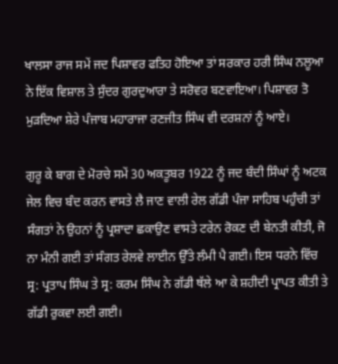ਖਾਲਸਾ ਰਾਜ ਸਮੇਂ ਜਦ ਪਿਸ਼ਾਵਰ ਫਤਿਹ ਹੋਇਆ ਤਾਂ ਸਰਕਾਰ ਹਰੀ ਸਿੰਘ ਨਲੂਆ ਨੇ ਇੱਕ ਵਿਸ਼ਾਲ ਤੇ ਸੁੰਦਰ ਗੁਰਦੁਆਰਾ ਤੇ ਸਰੋਵਰ ਬਣਵਾਇਆ। ਪਿਸ਼ਾਵਰ ਤੋ ਮੁੜਦਿਆ ਸ਼ੇਰੇ ਪੰਜਾਬ ਮਹਾਰਾਜਾ ਰਣਜੀਤ ਸਿੰਘ ਵੀ ਦਰਸ਼ਨਾਂ ਨੂੰ ਆਏ।

ਗੁਰੂ ਕੇ ਬਾਗ ਦੇ ਮੋਰਚੇ ਸਮੇਂ 30 ਅਕਤੂਬਰ 1922 ਨੂੰ ਜਦ ਬੰਦੀ ਸਿੰਘਾਂ ਨੂੰ ਅਟਕ ਜੇਲ ਵਿਚ ਬੰਦ ਕਰਨ ਵਾਸਤੇ ਲੈ ਜਾਣ ਵਾਲੀ ਰੇਲ ਗੱਡੀ ਪੰਜਾ ਸਾਹਿਬ ਪਹੁੰਚੀ ਤਾਂ ਸੰਗਤਾਂ ਨੇ ਉਹਨਾਂ ਨੂੰ ਪ੍ਰਸ਼ਾਦਾ ਛਕਾਉਣ ਵਾਸਤੇ ਟਰੇਨ ਰੋਕਣ ਦੀ ਬੇਨਤੀ ਕੀਤੀ, ਜੋ ਨਾ ਮੰਨੀ ਗਈ ਤਾਂ ਸੰਗਤ ਰੇਲਵੇ ਲਾਈਨ ਉੱਤੇ ਲੰਮੀ ਪੈ ਗਈ। ਇਸ ਧਰਨੇ ਵਿੱਚ ਸ੍ਰ: ਪ੍ਰਤਾਪ ਸਿੰਘ ਤੇ ਸ੍ਰ: ਕਰਮ ਸਿੰਘ ਨੇ ਗੱਡੀ ਥੱਲੇ ਆ ਕੇ ਸ਼ਹੀਦੀ ਪ੍ਰਾਪਤ ਕੀਤੀ ਤੇ ਗੱਡੀ ਰੁਕਵਾ ਲਈ ਗਈ।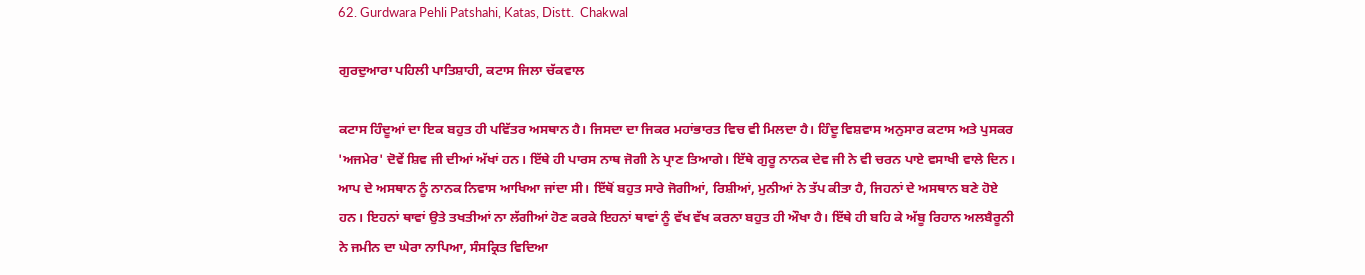62. Gurdwara Pehli Patshahi, Katas, Distt.  Chakwal

ਗੁਰਦੁਆਰਾ ਪਹਿਲੀ ਪਾਤਿਸ਼ਾਹੀ, ਕਟਾਸ ਜਿਲਾ ਚੱਕਵਾਲ

ਕਟਾਸ ਹਿੰਦੂਆਂ ਦਾ ਇਕ ਬਹੁਤ ਹੀ ਪਵਿੱਤਰ ਅਸਥਾਨ ਹੈ। ਜਿਸਦਾ ਦਾ ਜਿਕਰ ਮਹਾਂਭਾਰਤ ਵਿਚ ਵੀ ਮਿਲਦਾ ਹੈ। ਹਿੰਦੂ ਵਿਸ਼ਵਾਸ ਅਨੁਸਾਰ ਕਟਾਸ ਅਤੇ ਪੁਸਕਰ 'ਅਜਮੇਰ' ਦੋਵੇਂ ਸ਼ਿਵ ਜੀ ਦੀਆਂ ਅੱਖਾਂ ਹਨ। ਇੱਥੇ ਹੀ ਪਾਰਸ ਨਾਥ ਜੋਗੀ ਨੇ ਪ੍ਰਾਣ ਤਿਆਗੇ। ਇੱਥੇ ਗੁਰੂ ਨਾਨਕ ਦੇਵ ਜੀ ਨੇ ਵੀ ਚਰਨ ਪਾਏ ਵਸਾਖੀ ਵਾਲੇ ਦਿਨ। ਆਪ ਦੇ ਅਸਥਾਨ ਨੂੰ ਨਾਨਕ ਨਿਵਾਸ ਆਖਿਆ ਜਾਂਦਾ ਸੀ। ਇੱਥੋਂ ਬਹੁਤ ਸਾਰੇ ਜੋਗੀਆਂ, ਰਿਸ਼ੀਆਂ, ਮੁਨੀਆਂ ਨੇ ਤੱਪ ਕੀਤਾ ਹੈ, ਜਿਹਨਾਂ ਦੇ ਅਸਥਾਨ ਬਣੇ ਹੋਏ ਹਨ। ਇਹਨਾਂ ਥਾਵਾਂ ਉਤੇ ਤਖਤੀਆਂ ਨਾ ਲੱਗੀਆਂ ਹੋਣ ਕਰਕੇ ਇਹਨਾਂ ਥਾਵਾਂ ਨੂੰ ਵੱਖ ਵੱਖ ਕਰਨਾ ਬਹੁਤ ਹੀ ਔਖਾ ਹੈ। ਇੱਥੇ ਹੀ ਬਹਿ ਕੇ ਅੱਬੂ ਰਿਹਾਨ ਅਲਬੈਰੂਨੀ ਨੇ ਜਮੀਨ ਦਾ ਘੇਰਾ ਨਾਪਿਆ, ਸੰਸਕ੍ਰਿਤ ਵਿਦਿਆ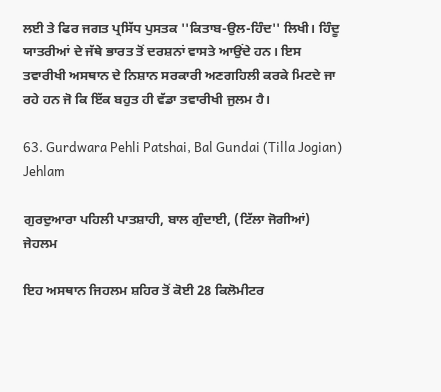ਲਈ ਤੇ ਫਿਰ ਜਗਤ ਪ੍ਰਸਿੱਧ ਪੁਸਤਕ ''ਕਿਤਾਬ-ਉਲ-ਹਿੰਦ'' ਲਿਖੀ। ਹਿੰਦੂ ਯਾਤਰੀਆਂ ਦੇ ਜੱਥੇ ਭਾਰਤ ਤੋਂ ਦਰਸ਼ਨਾਂ ਵਾਸਤੇ ਆਉਂਦੇ ਹਨ। ਇਸ ਤਵਾਰੀਖੀ ਅਸਥਾਨ ਦੇ ਨਿਸ਼ਾਨ ਸਰਕਾਰੀ ਅਣਗਹਿਲੀ ਕਰਕੇ ਮਿਟਦੇ ਜਾ ਰਹੇ ਹਨ ਜੋ ਕਿ ਇੱਕ ਬਹੁਤ ਹੀ ਵੱਡਾ ਤਵਾਰੀਖੀ ਜੁਲਮ ਹੈ।

63. Gurdwara Pehli Patshai, Bal Gundai (Tilla Jogian) Jehlam

ਗੁਰਦੁਆਰਾ ਪਹਿਲੀ ਪਾਤਸ਼ਾਹੀ, ਬਾਲ ਗੁੰਦਾਈ, (ਟਿੱਲਾ ਜੋਗੀਆਂ) ਜੇਹਲਮ

ਇਹ ਅਸਥਾਨ ਜਿਹਲਮ ਸ਼ਹਿਰ ਤੋਂ ਕੋਈ 28 ਕਿਲੋਮੀਟਰ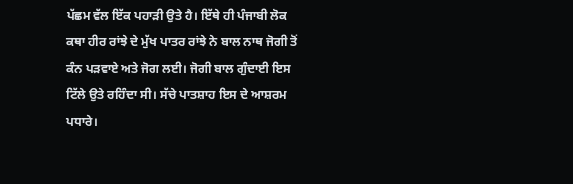ਪੱਛਮ ਵੱਲ ਇੱਕ ਪਹਾੜੀ ਉਤੇ ਹੈ। ਇੱਥੇ ਹੀ ਪੰਜਾਬੀ ਲੋਕ ਕਥਾ ਹੀਰ ਰਾਂਝੇ ਦੇ ਮੁੱਖ ਪਾਤਰ ਰਾਂਝੇ ਨੇ ਬਾਲ ਨਾਥ ਜੋਗੀ ਤੋਂ ਕੰਨ ਪੜਵਾਏ ਅਤੇ ਜੋਗ ਲਈ। ਜੋਗੀ ਬਾਲ ਗੁੰਦਾਈ ਇਸ ਟਿੱਲੇ ਉਤੇ ਰਹਿੰਦਾ ਸੀ। ਸੱਚੇ ਪਾਤਸ਼ਾਹ ਇਸ ਦੇ ਆਸ਼ਰਮ ਪਧਾਰੇ।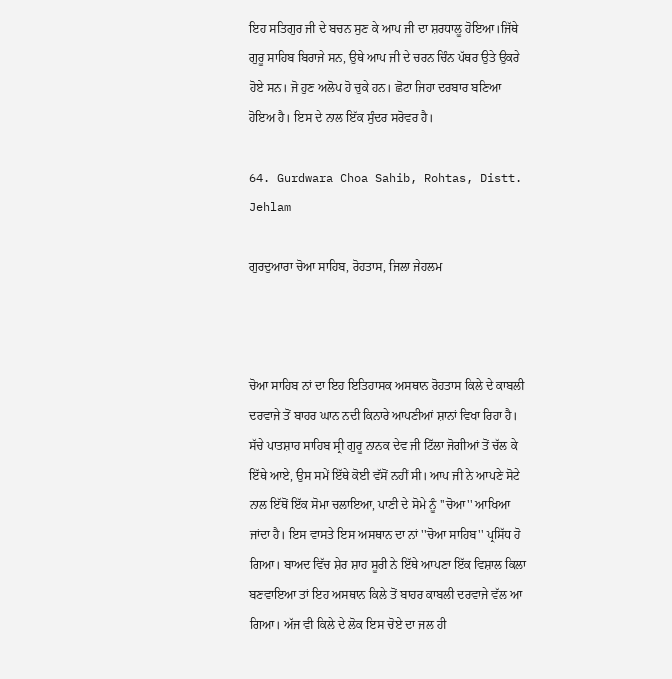ਇਹ ਸਤਿਗੁਰ ਜੀ ਦੇ ਬਚਨ ਸੁਣ ਕੇ ਆਪ ਜੀ ਦਾ ਸ਼ਰਧਾਲੂ ਹੋਇਆ।ਜਿੱਥੇ ਗੁਰੂ ਸਾਹਿਬ ਬਿਰਾਜੇ ਸਨ, ਉਥੇ ਆਪ ਜੀ ਦੇ ਚਰਨ ਚਿੰਨ ਪੱਥਰ ਉਤੇ ਉਕਰੇ ਹੋਏ ਸਨ। ਜੋ ਹੁਣ ਅਲੋਪ ਹੋ ਚੁਕੇ ਹਨ। ਛੋਟਾ ਜਿਹਾ ਦਰਬਾਰ ਬਣਿਆ ਹੋਇਅ ਹੈ। ਇਸ ਦੇ ਨਾਲ ਇੱਕ ਸੁੰਦਰ ਸਰੋਵਰ ਹੈ।

64. Gurdwara Choa Sahib, Rohtas, Distt. Jehlam

ਗੁਰਦੁਆਰਾ ਚੋਆ ਸਾਹਿਬ, ਰੋਹਤਾਸ, ਜਿਲਾ ਜੇਹਲਮ



ਚੋਆ ਸਾਹਿਬ ਨਾਂ ਦਾ ਇਹ ਇਤਿਹਾਸਕ ਅਸਥਾਨ ਰੋਹਤਾਸ ਕਿਲੇ ਦੇ ਕਾਬਲੀ ਦਰਵਾਜੇ ਤੋਂ ਬਾਹਰ ਘਾਨ ਨਦੀ ਕਿਨਾਰੇ ਆਪਣੀਆਂ ਸ਼ਾਨਾਂ ਵਿਖਾ ਰਿਹਾ ਹੈ। ਸੱਚੇ ਪਾਤਸ਼ਾਹ ਸਾਹਿਬ ਸ੍ਰੀ ਗੁਰੂ ਨਾਨਕ ਦੇਵ ਜੀ ਟਿੱਲਾ ਜੋਗੀਆਂ ਤੋਂ ਚੱਲ ਕੇ ਇੱਥੇ ਆਏ, ਉਸ ਸਮੇਂ ਇੱਥੇ ਕੋਈ ਵੱਸੋਂ ਨਹੀਂ ਸੀ। ਆਪ ਜੀ ਨੇ ਆਪਣੇ ਸੋਟੇ ਨਾਲ ਇੱਥੋਂ ਇੱਕ ਸੋਮਾ ਚਲਾਇਆ, ਪਾਣੀ ਦੇ ਸੋਮੇ ਨੂੰ ''ਚੋਆ'' ਆਖਿਆ ਜਾਂਦਾ ਹੈ। ਇਸ ਵਾਸਤੇ ਇਸ ਅਸਥਾਨ ਦਾ ਨਾਂ ''ਚੋਆ ਸਾਹਿਬ'' ਪ੍ਰਸਿੱਧ ਹੋ ਗਿਆ। ਬਾਅਦ ਵਿੱਚ ਸ਼ੇਰ ਸ਼ਾਹ ਸੂਰੀ ਨੇ ਇੱਥੇ ਆਪਣਾ ਇੱਕ ਵਿਸ਼ਾਲ ਕਿਲਾ ਬਣਵਾਇਆ ਤਾਂ ਇਹ ਅਸਥਾਨ ਕਿਲੇ ਤੋਂ ਬਾਹਰ ਕਾਬਲੀ ਦਰਵਾਜੇ ਵੱਲ ਆ ਗਿਆ। ਅੱਜ ਵੀ ਕਿਲੇ ਦੇ ਲੋਕ ਇਸ ਚੋਏ ਦਾ ਜਲ ਹੀ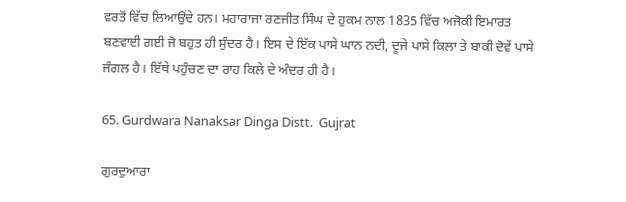ਵਰਤੋਂ ਵਿੱਚ ਲਿਆਉਂਦੇ ਹਨ। ਮਹਾਰਾਜਾ ਰਣਜੀਤ ਸਿੰਘ ਦੇ ਹੁਕਮ ਨਾਲ 1835 ਵਿੱਚ ਅਜੋਕੀ ਇਮਾਰਤ ਬਣਵਾਈ ਗਈ ਜੋ ਬਹੁਤ ਹੀ ਸੁੰਦਰ ਹੈ। ਇਸ ਦੇ ਇੱਕ ਪਾਸੇ ਘਾਨ ਨਦੀ, ਦੂਜੇ ਪਾਸੇ ਕਿਲਾ ਤੇ ਬਾਕੀ ਦੋਵੇਂ ਪਾਸੇ ਜੰਗਲ ਹੈ। ਇੱਥੇ ਪਹੁੰਚਣ ਦਾ ਰਾਹ ਕਿਲੇ ਦੇ ਅੰਦਰ ਹੀ ਹੈ।

65. Gurdwara Nanaksar Dinga Distt.  Gujrat

ਗੁਰਦੁਆਰਾ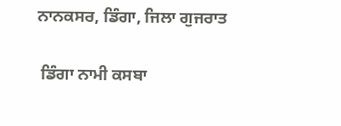ਨਾਨਕਸਰ, ਡਿੰਗਾ, ਜਿਲਾ ਗੁਜਰਾਤ

 ਡਿੰਗਾ ਨਾਮੀ ਕਸਬਾ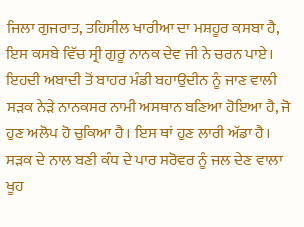ਜਿਲਾ ਗੁਜਰਾਤ, ਤਹਿਸੀਲ ਖਾਰੀਆ ਦਾ ਮਸ਼ਹੂਰ ਕਸਬਾ ਹੈ, ਇਸ ਕਸਬੇ ਵਿੱਚ ਸ੍ਰੀ ਗੁਰੂ ਨਾਨਕ ਦੇਵ ਜੀ ਨੇ ਚਰਨ ਪਾਏ। ਇਹਦੀ ਅਬਾਦੀ ਤੋਂ ਬਾਹਰ ਮੰਡੀ ਬਹਾਉਦੀਨ ਨੂੰ ਜਾਣ ਵਾਲੀ ਸੜਕ ਨੇੜੇ ਨਾਨਕਸਰ ਨਾਮੀ ਅਸਥਾਨ ਬਣਿਆ ਹੋਇਆ ਹੈ, ਜੋ ਹੁਣ ਅਲੋਪ ਹੋ ਚੁਕਿਆ ਹੈ। ਇਸ ਥਾਂ ਹੁਣ ਲਾਰੀ ਅੱਡਾ ਹੈ। ਸੜਕ ਦੇ ਨਾਲ ਬਣੀ ਕੰਧ ਦੇ ਪਾਰ ਸਰੋਵਰ ਨੂੰ ਜਲ ਦੇਣ ਵਾਲਾ ਖੂਹ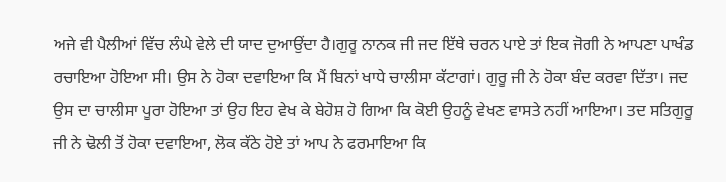ਅਜੇ ਵੀ ਪੈਲੀਆਂ ਵਿੱਚ ਲੰਘੇ ਵੇਲੇ ਦੀ ਯਾਦ ਦੁਆਉਂਦਾ ਹੈ।ਗੁਰੂ ਨਾਨਕ ਜੀ ਜਦ ਇੱਥੇ ਚਰਨ ਪਾਏ ਤਾਂ ਇਕ ਜੋਗੀ ਨੇ ਆਪਣਾ ਪਾਖੰਡ ਰਚਾਇਆ ਹੋਇਆ ਸੀ। ਉਸ ਨੇ ਹੋਕਾ ਦਵਾਇਆ ਕਿ ਮੈਂ ਬਿਨਾਂ ਖਾਧੇ ਚਾਲੀਸਾ ਕੱਟਾਗਾਂ। ਗੁਰੂ ਜੀ ਨੇ ਹੋਕਾ ਬੰਦ ਕਰਵਾ ਦਿੱਤਾ। ਜਦ ਉਸ ਦਾ ਚਾਲੀਸਾ ਪੂਰਾ ਹੋਇਆ ਤਾਂ ਉਹ ਇਹ ਵੇਖ ਕੇ ਬੇਹੋਸ਼ ਹੋ ਗਿਆ ਕਿ ਕੋਈ ਉਹਨੂੰ ਵੇਖਣ ਵਾਸਤੇ ਨਹੀਂ ਆਇਆ। ਤਦ ਸਤਿਗੁਰੂ ਜੀ ਨੇ ਢੋਲੀ ਤੋਂ ਹੋਕਾ ਦਵਾਇਆ, ਲੋਕ ਕੱਠੇ ਹੋਏ ਤਾਂ ਆਪ ਨੇ ਫਰਮਾਇਆ ਕਿ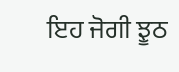ਇਹ ਜੋਗੀ ਝੂਠ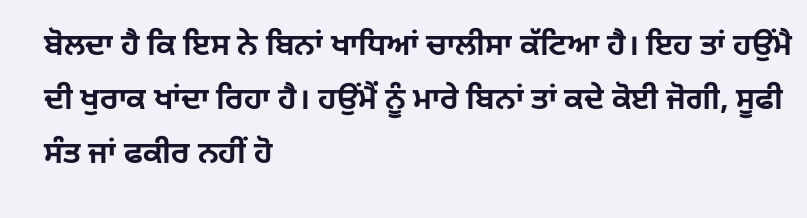ਬੋਲਦਾ ਹੈ ਕਿ ਇਸ ਨੇ ਬਿਨਾਂ ਖਾਧਿਆਂ ਚਾਲੀਸਾ ਕੱਟਿਆ ਹੈ। ਇਹ ਤਾਂ ਹਉਂਮੈ ਦੀ ਖੁਰਾਕ ਖਾਂਦਾ ਰਿਹਾ ਹੈ। ਹਉਂਮੈਂ ਨੂੰ ਮਾਰੇ ਬਿਨਾਂ ਤਾਂ ਕਦੇ ਕੋਈ ਜੋਗੀ, ਸੂਫੀ ਸੰਤ ਜਾਂ ਫਕੀਰ ਨਹੀਂ ਹੋ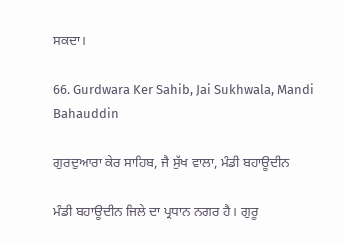ਸਕਦਾ।

66. Gurdwara Ker Sahib, Jai Sukhwala, Mandi Bahauddin

ਗੁਰਦੁਆਰਾ ਕੇਰ ਸਾਹਿਬ, ਜੈ ਸੁੱਖ ਵਾਲਾ, ਮੰਡੀ ਬਹਾਊਦੀਨ

ਮੰਡੀ ਬਹਾਊਦੀਨ ਜਿਲੇ ਦਾ ਪ੍ਰਧਾਨ ਨਗਰ ਹੈ। ਗੁਰੂ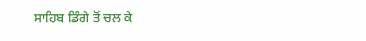ਸਾਹਿਬ ਡਿੰਗੇ ਤੋਂ ਚਲ ਕੇ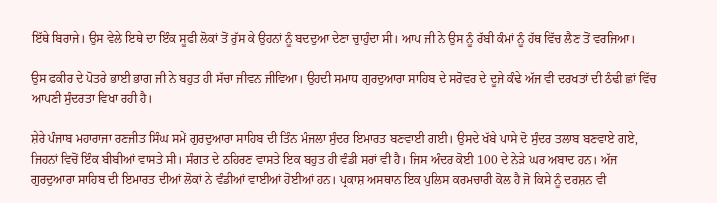ਇੱਥੇ ਬਿਰਾਜੇ। ਉਸ ਵੇਲੇ ਇਥੇ ਦਾ ਇੰਕ ਸੂਫੀ ਲੋਕਾਂ ਤੋਂ ਰੁੱਸ ਕੇ ਉਹਨਾਂ ਨੂੰ ਬਦਦੁਆ ਦੇਣਾ ਚੁਾਹੁੰਦਾ ਸੀ। ਆਪ ਜੀ ਨੇ ਉਸ ਨੂੰ ਰੱਬੀ ਕੰਮਾਂ ਨੂੰ ਹੱਥ ਵਿੱਚ ਲੈਣ ਤੋਂ ਵਰਜਿਆ।

ਉਸ ਫਕੀਰ ਦੇ ਪੋਤਰੇ ਭਾਈ ਭਾਗ ਜੀ ਨੇ ਬਹੁਤ ਹੀ ਸੱਚਾ ਜੀਵਨ ਜੀਵਿਆ। ਉਹਦੀ ਸਮਾਧ ਗੁਰਦੁਆਰਾ ਸਾਹਿਬ ਦੇ ਸਰੋਵਰ ਦੇ ਦੂਜੇ ਕੰਢੇ ਅੱਜ ਵੀ ਦਰਖਤਾਂ ਦੀ ਠੰਢੀ ਛਾਂ ਵਿੱਚ ਆਪਣੀ ਸੁੰਦਰਤਾ ਵਿਖਾ ਰਹੀ ਹੈ।

ਸ਼ੇਰੇ ਪੰਜਾਬ ਮਹਾਰਾਜਾ ਰਣਜੀਤ ਸਿੰਘ ਸਮੇਂ ਗੁਰਦੁਆਰਾ ਸਾਹਿਬ ਦੀ ਤਿੰਨ ਮੰਜਲਾ ਸੁੰਦਰ ਇਮਾਰਤ ਬਣਵਾਈ ਗਈ। ਉਸਦੇ ਖੱਬੇ ਪਾਸੇ ਦੋ ਸੁੰਦਰ ਤਲਾਬ ਬਣਵਾਏ ਗਏ, ਜਿਹਨਾਂ ਵਿਚੋਂ ਇੰਕ ਬੀਬੀਆਂ ਵਾਸਤੇ ਸੀ। ਸੰਗਤ ਦੇ ਠਹਿਰਣ ਵਾਸਤੇ ਇਕ ਬਹੁਤ ਹੀ ਵੰਡੀ ਸਰਾਂ ਵੀ ਹੈ। ਜਿਸ ਅੰਦਰ ਕੋਈ 100 ਦੇ ਨੇੜੇ ਘਰ ਅਬਾਦ ਹਨ। ਅੱਜ ਗੁਰਦੁਆਰਾ ਸਾਹਿਬ ਦੀ ਇਮਾਰਤ ਦੀਆਂ ਲੋਕਾਂ ਨੇ ਵੰਡੀਆਂ ਵਾਈਆਂ ਹੋਈਆਂ ਹਨ। ਪ੍ਰਕਾਸ਼ ਅਸਥਾਨ ਇਕ ਪੁਲਿਸ ਕਰਮਚਾਰੀ ਕੋਲ ਹੈ ਜੋ ਕਿਸੇ ਨੂੰ ਦਰਸ਼ਨ ਵੀ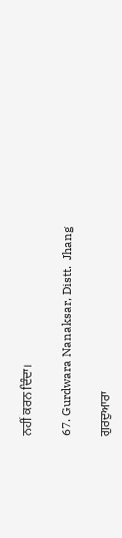ਨਹੀਂ ਕਰਨ ਦਿੰਦਾ।

67. Gurdwara Nanaksar, Distt.  Jhang

ਗੁਰਦੁਆਰਾ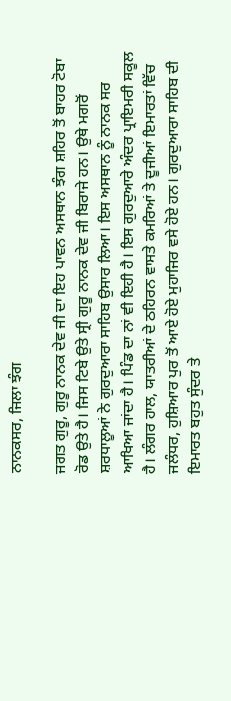ਨਾਨਕਸਰ, ਜਿਲਾ ਝੰਗ

ਜਗਤ ਗੁਰੂ, ਗੁਰੂ ਨਾਨਕ ਦੇਵ ਜੀ ਦਾ ਇਹ ਪਾਵਨ ਅਸਥਾਨ ਝੰਗ ਸ਼ਹਿਰ ਤੋਂ ਬਾਹਰ ਟੋਬਾ ਰੋਡ ਉਤੇ ਹੈ। ਜਿਸ ਟਿਬੇ ਉਤੇ ਸ੍ਰੀ ਗੁਰੂ ਨਾਨਕ ਦੇਵ ਜੀ ਬਿਰਾਜੇ ਹਨ। ਉਥੇ ਮਗਰੋਂ ਸ਼ਰਧਾਲੂਆਂ ਨੇ ਗੁਰਦੁਆਰਾ ਸਾਹਿਬ ਉਸਾਰ ਲਿਆ। ਇਸ ਅਸਥਾਨ ਨੂੰ ਨਾਨਕ ਸਰ ਆਖਿਆ ਜਾਂਦਾ ਹੈ। ਪਿੰਡ ਦਾ ਨਾਂ ਵੀ ਇਹੀ ਹੈ। ਇਸ ਗੁਰਦੁਆਰੇ ਅੰਦਰ ਪ੍ਰਾਇਮਰੀ ਸਕੂਲ ਹੈ। ਲੰਗਰ ਹਾਲ, ਯਾਤਰੀਆਂ ਦੇ ਠਹਿਰਨ ਵਾਸਤੇ ਕਮਰਿਆਂ ਤੇ ਦੂਜੀਆਂ ਇਮਾਰਤਾਂ ਵਿੱਚ ਜਲੰਧਰ, ਹੁਸ਼ਿਆਰ ਪੁਰ ਤੋਂ ਆਏ ਹੋਏ ਮੁਹਾਜਿਰ ਵਸੇ ਹੋਏ ਹਨ। ਗੁਰਦੁਆਰਾ ਸਾਹਿਬ ਦੀ ਇਮਾਰਤ ਬਹੁਤ ਸੁੰਦਰ ਤੇ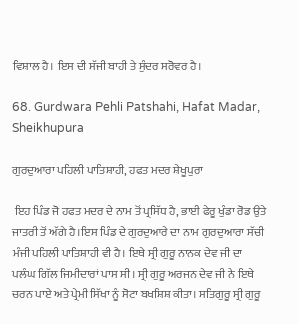ਵਿਸ਼ਾਲ ਹੈ। ਇਸ ਦੀ ਸੱਜੀ ਬਾਹੀ ਤੇ ਸੁੰਦਰ ਸਰੋਵਰ ਹੈ।

68. Gurdwara Pehli Patshahi, Hafat Madar, Sheikhupura

ਗੁਰਦੁਆਰਾ ਪਹਿਲੀ ਪਾਤਿਸ਼ਾਹੀ, ਹਫਤ ਮਦਰ ਸ਼ੇਖੂਪੁਰਾ

 ਇਹ ਪਿੰਡ ਜੋ ਹਫਤ ਮਦਰ ਦੇ ਨਾਮ ਤੋਂ ਪ੍ਰਸਿੱਧ ਹੈ, ਭਾਈ ਫੇਰੂ ਖੁੰਡਾ ਰੋਡ ਉਤੇ ਜਾਤਰੀ ਤੋਂ ਅੱਗੇ ਹੈ।ਇਸ ਪਿੰਡ ਦੇ ਗੁਰਦੁਆਰੇ ਦਾ ਨਾਮ ਗੁਰਦੁਆਰਾ ਸੱਚੀ ਮੰਜੀ ਪਹਿਲੀ ਪਾਤਿਸ਼ਾਹੀ ਵੀ ਹੈ। ਇਥੇ ਸ੍ਰੀ ਗੁਰੂ ਨਾਨਕ ਦੇਵ ਜੀ ਦਾ ਪਲੰਘ ਗਿੱਲ ਜਿਮੀਦਾਰਾਂ ਪਾਸ ਸੀ। ਸ੍ਰੀ ਗੁਰੂ ਅਰਜਨ ਦੇਵ ਜੀ ਨੇ ਇਥੇ ਚਰਨ ਪਾਏ ਅਤੇ ਪ੍ਰੇਮੀ ਸਿੱਖਾ ਨੂੰ ਸੋਟਾ ਬਖਸ਼ਿਸ਼ ਕੀਤਾ। ਸਤਿਗੁਰੂ ਸ੍ਰੀ ਗੁਰੂ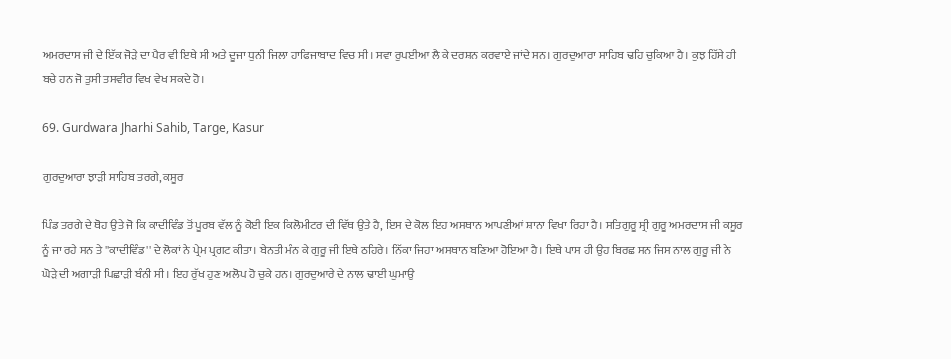ਅਮਰਦਾਸ ਜੀ ਦੇ ਇੱਕ ਜੋੜੇ ਦਾ ਪੈਰ ਵੀ ਇਥੇ ਸੀ ਅਤੇ ਦੂਜਾ ਧੁਨੀ ਜਿਲਾ ਹਾਫਿਜਾਬਾਦ ਵਿਚ ਸੀ। ਸਵਾ ਰੁਪਈਆ ਲੈ ਕੇ ਦਰਸ਼ਨ ਕਰਵਾਏ ਜਾਂਦੇ ਸਨ। ਗੁਰਦੁਆਰਾ ਸਾਹਿਬ ਢਹਿ ਚੁਕਿਆ ਹੈ। ਕੁਝ ਹਿੱਸੇ ਹੀ ਬਚੇ ਹਨ ਜੋ ਤੁਸੀ ਤਸਵੀਰ ਵਿਖ ਵੇਖ ਸਕਦੇ ਹੋ।

69. Gurdwara Jharhi Sahib, Targe, Kasur

ਗੁਰਦੁਆਰਾ ਝਾੜੀ ਸਾਹਿਬ ਤਰਗੇ, ਕਸੂਰ

ਪਿੰਡ ਤਰਗੇ ਦੇ ਥੋਹ ਉਤੇ ਜੋ ਕਿ ਕਾਦੀਵਿੰਡ ਤੋਂ ਪੂਰਬ ਵੱਲ ਨੂੰ ਕੋਈ ਇਕ ਕਿਲੋਮੀਟਰ ਦੀ ਵਿੱਥ ਉਤੇ ਹੈ, ਇਸ ਦੇ ਕੋਲ ਇਹ ਅਸਥਾਨ ਆਪਣੀਆਂ ਸ਼ਾਨਾ ਵਿਖਾ ਰਿਹਾ ਹੈ। ਸਤਿਗੁਰੂ ਸ੍ਰੀ ਗੁਰੂ ਅਮਰਦਾਸ ਜੀ ਕਸੂਰ ਨੂੰ ਜਾ ਰਹੇ ਸਨ ਤੇ ''ਕਾਦੀਵਿੰਡ'' ਦੇ ਲੋਕਾਂ ਨੇ ਪ੍ਰੇਮ ਪ੍ਰਗਟ ਕੀਤਾ। ਬੇਨਤੀ ਮੰਨ ਕੇ ਗੁਰੂ ਜੀ ਇਥੇ ਠਹਿਰੇ। ਨਿੱਕਾ ਜਿਹਾ ਅਸਥਾਨ ਬਣਿਆ ਹੋਇਆ ਹੈ। ਇਥੇ ਪਾਸ ਹੀ ਉਹ ਬਿਰਛ ਸਨ ਜਿਸ ਨਾਲ ਗੁਰੂ ਜੀ ਨੇ ਘੋੜੇ ਦੀ ਅਗਾੜੀ ਪਿਛਾੜੀ ਬੰਨੀ ਸੀ। ਇਹ ਰੁੱਖ ਹੁਣ ਅਲੋਪ ਹੋ ਚੁਕੇ ਹਨ। ਗੁਰਦੁਆਰੇ ਦੇ ਨਾਲ ਢਾਈ ਘੁਮਾਉ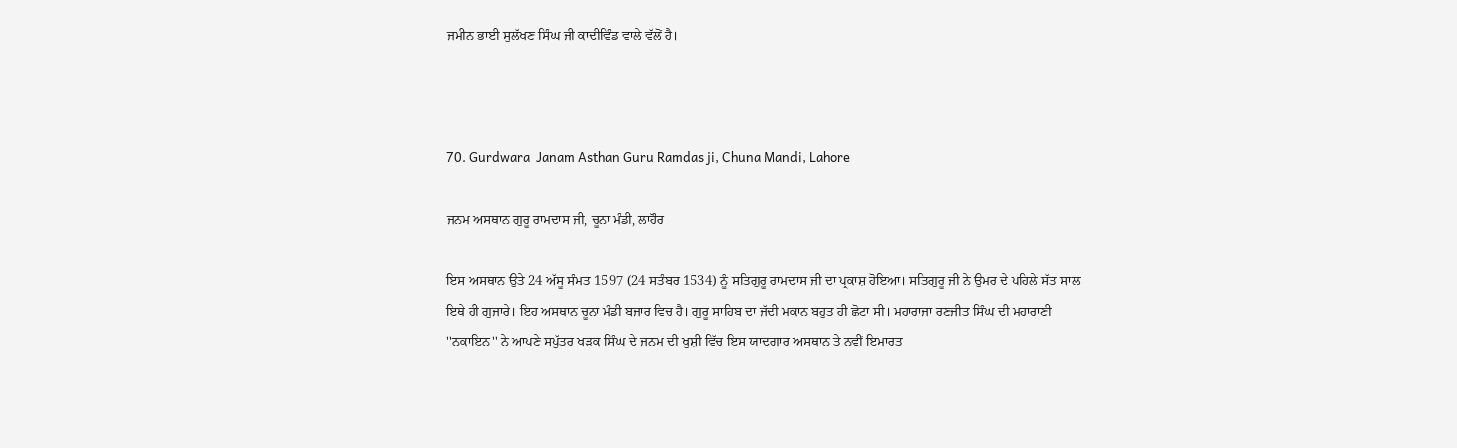ਜਮੀਨ ਭਾਈ ਸੁਲੱਖਣ ਸਿੰਘ ਜੀ ਕਾਦੀਵਿੰਡ ਵਾਲੇ ਵੱਲੋਂ ਹੈ।



70. Gurdwara  Janam Asthan Guru Ramdas ji, Chuna Mandi, Lahore

ਜਨਮ ਅਸਥਾਨ ਗੁਰੂ ਰਾਮਦਾਸ ਜੀ, ਚੂਨਾ ਮੰਡੀ, ਲਾਹੌਰ

ਇਸ ਅਸਥਾਨ ਉਤੇ 24 ਅੱਸੂ ਸੰਮਤ 1597 (24 ਸਤੰਬਰ 1534) ਨੂੰ ਸਤਿਗੁਰੂ ਰਾਮਦਾਸ ਜੀ ਦਾ ਪ੍ਰਕਾਸ਼ ਹੋਇਆ। ਸਤਿਗੁਰੂ ਜੀ ਨੇ ਉਮਰ ਦੇ ਪਹਿਲੇ ਸੱਤ ਸਾਲ ਇਥੇ ਹੀ ਗੁਜਾਰੇ। ਇਹ ਅਸਥਾਨ ਚੂਨਾ ਮੰਡੀ ਬਜਾਰ ਵਿਚ ਹੈ। ਗੁਰੂ ਸਾਹਿਬ ਦਾ ਜੱਦੀ ਮਕਾਨ ਬਹੁਤ ਹੀ ਛੋਟਾ ਸੀ। ਮਹਾਰਾਜਾ ਰਣਜੀਤ ਸਿੰਘ ਦੀ ਮਹਾਰਾਣੀ ''ਨਕਾਇਨ'' ਨੇ ਆਪਣੇ ਸਪੁੱਤਰ ਖੜਕ ਸਿੰਘ ਦੇ ਜਨਮ ਦੀ ਖੁਸ਼ੀ ਵਿੱਚ ਇਸ ਯਾਦਗਾਰ ਅਸਥਾਨ ਤੇ ਨਵੀਂ ਇਮਾਰਤ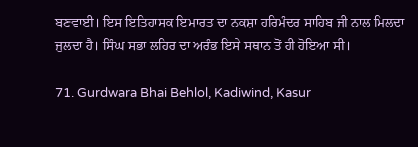ਬਣਵਾਈ। ਇਸ ਇਤਿਹਾਸਕ ਇਮਾਰਤ ਦਾ ਨਕਸ਼ਾ ਹਰਿਮੰਦਰ ਸਾਹਿਬ ਜੀ ਨਾਲ ਮਿਲਦਾ ਜੁਲਦਾ ਹੈ। ਸਿੰਘ ਸਭਾ ਲਹਿਰ ਦਾ ਅਰੰਭ ਇਸੇ ਸਥਾਨ ਤੋਂ ਹੀ ਹੋਇਆ ਸੀ।

71. Gurdwara Bhai Behlol, Kadiwind, Kasur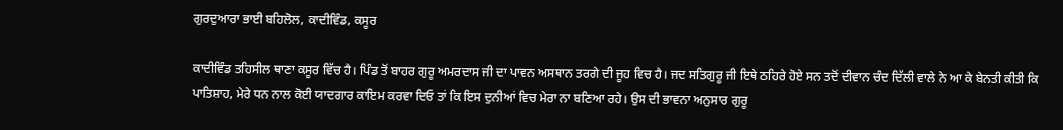ਗੁਰਦੁਆਰਾ ਭਾਈ ਬਹਿਲੋਲ, ਕਾਦੀਵਿੰਡ, ਕਸੂਰ

ਕਾਦੀਵਿੰਡ ਤਹਿਸੀਲ ਥਾਣਾ ਕਸੂਰ ਵਿੱਚ ਹੈ। ਪਿੰਡ ਤੋਂ ਬਾਹਰ ਗੁਰੂ ਅਮਰਦਾਸ ਜੀ ਦਾ ਪਾਵਨ ਅਸਥਾਨ ਤਰਗੇ ਦੀ ਜੂਹ ਵਿਚ ਹੈ। ਜਦ ਸਤਿਗੁਰੂ ਜੀ ਇਥੇ ਠਹਿਰੇ ਹੋਏ ਸਨ ਤਦੋਂ ਦੀਵਾਨ ਚੰਦ ਦਿੱਲੀ ਵਾਲੇ ਨੇ ਆ ਕੇ ਬੇਨਤੀ ਕੀਤੀ ਕਿ ਪਾਤਿਸ਼ਾਹ, ਮੇਰੇ ਧਨ ਨਾਲ ਕੋਈ ਯਾਦਗਾਰ ਕਾਇਮ ਕਰਵਾ ਦਿਓ ਤਾਂ ਕਿ ਇਸ ਦੁਨੀਆਂ ਵਿਚ ਮੇਰਾ ਨਾ ਬਣਿਆ ਰਹੇ। ਉਸ ਦੀ ਭਾਵਨਾ ਅਨੁਸਾਰ ਗੁਰੂ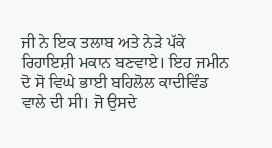ਜੀ ਨੇ ਇਕ ਤਲਾਬ ਅਤੇ ਨੇੜੇ ਪੱਕੇ ਰਿਹਾਇਸ਼ੀ ਮਕਾਨ ਬਣਵਾਏ। ਇਹ ਜਮੀਨ ਦੋ ਸੋ ਵਿਘੇ ਭਾਈ ਬਹਿਲੋਲ ਕਾਦੀਵਿੰਡ ਵਾਲੇ ਦੀ ਸੀ। ਜੋ ਉਸਦੇ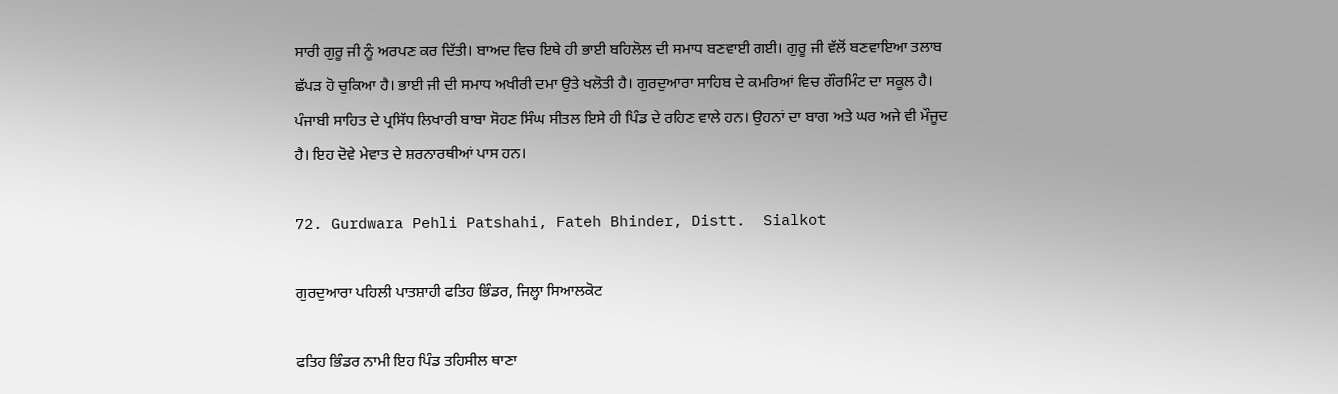ਸਾਰੀ ਗੁਰੂ ਜੀ ਨੂੰ ਅਰਪਣ ਕਰ ਦਿੱਤੀ। ਬਾਅਦ ਵਿਚ ਇਥੇ ਹੀ ਭਾਈ ਬਹਿਲੋਲ ਦੀ ਸਮਾਧ ਬਣਵਾਈ ਗਈ। ਗੁਰੂ ਜੀ ਵੱਲੋਂ ਬਣਵਾਇਆ ਤਲਾਬ ਛੱਪੜ ਹੋ ਚੁਕਿਆ ਹੈ। ਭਾਈ ਜੀ ਦੀ ਸਮਾਧ ਅਖੀਰੀ ਦਮਾ ਉਤੇ ਖਲੋਤੀ ਹੈ। ਗੁਰਦੁਆਰਾ ਸਾਹਿਬ ਦੇ ਕਮਰਿਆਂ ਵਿਚ ਗੌਰਮਿੰਟ ਦਾ ਸਕੂਲ ਹੈ। ਪੰਜਾਬੀ ਸਾਹਿਤ ਦੇ ਪ੍ਰਸਿੱਧ ਲਿਖਾਰੀ ਬਾਬਾ ਸੋਹਣ ਸਿੰਘ ਸੀਤਲ ਇਸੇ ਹੀ ਪਿੰਡ ਦੇ ਰਹਿਣ ਵਾਲੇ ਹਨ। ਉਹਨਾਂ ਦਾ ਬਾਗ ਅਤੇ ਘਰ ਅਜੇ ਵੀ ਮੌਜੂਦ ਹੈ। ਇਹ ਦੋਵੇ ਮੇਵਾਤ ਦੇ ਸ਼ਰਨਾਰਥੀਆਂ ਪਾਸ ਹਨ।

72. Gurdwara Pehli Patshahi, Fateh Bhinder, Distt.  Sialkot

ਗੁਰਦੁਆਰਾ ਪਹਿਲੀ ਪਾਤਸ਼ਾਹੀ ਫਤਿਹ ਭਿੰਡਰ, ਜਿਲ੍ਹਾ ਸਿਆਲਕੋਟ

ਫਤਿਹ ਭਿੰਡਰ ਨਾਮੀ ਇਹ ਪਿੰਡ ਤਹਿਸੀਲ ਥਾਣਾ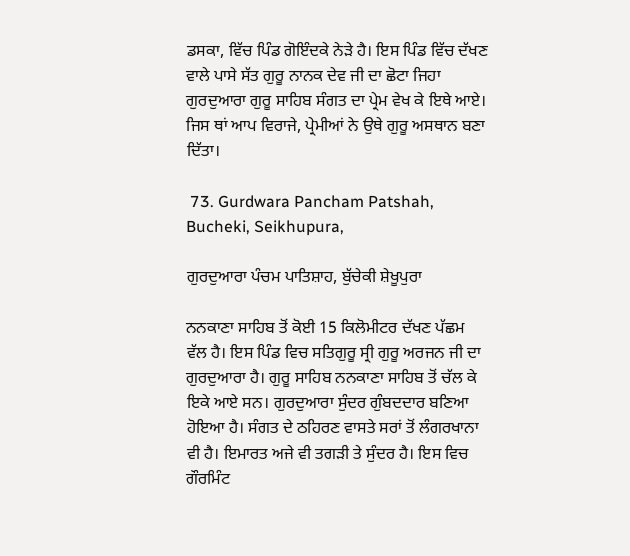ਡਸਕਾ, ਵਿੱਚ ਪਿੰਡ ਗੋਇੰਦਕੇ ਨੇੜੇ ਹੈ। ਇਸ ਪਿੰਡ ਵਿੱਚ ਦੱਖਣ ਵਾਲੇ ਪਾਸੇ ਸੱਤ ਗੁਰੂ ਨਾਨਕ ਦੇਵ ਜੀ ਦਾ ਛੋਟਾ ਜਿਹਾ ਗੁਰਦੁਆਰਾ ਗੁਰੂ ਸਾਹਿਬ ਸੰਗਤ ਦਾ ਪ੍ਰੇਮ ਵੇਖ ਕੇ ਇਥੇ ਆਏ। ਜਿਸ ਥਾਂ ਆਪ ਵਿਰਾਜੇ, ਪ੍ਰੇਮੀਆਂ ਨੇ ਉਥੇ ਗੁਰੂ ਅਸਥਾਨ ਬਣਾ ਦਿੱਤਾ।

 73. Gurdwara Pancham Patshah, Bucheki, Seikhupura,

ਗੁਰਦੁਆਰਾ ਪੰਚਮ ਪਾਤਿਸ਼ਾਹ, ਬੁੱਚੇਕੀ ਸ਼ੇਖੂਪੁਰਾ

ਨਨਕਾਣਾ ਸਾਹਿਬ ਤੋਂ ਕੋਈ 15 ਕਿਲੋਮੀਟਰ ਦੱਖਣ ਪੱਛਮ ਵੱਲ ਹੈ। ਇਸ ਪਿੰਡ ਵਿਚ ਸਤਿਗੁਰੂ ਸ੍ਰੀ ਗੁਰੂ ਅਰਜਨ ਜੀ ਦਾ ਗੁਰਦੁਆਰਾ ਹੈ। ਗੁਰੂ ਸਾਹਿਬ ਨਨਕਾਣਾ ਸਾਹਿਬ ਤੋਂ ਚੱਲ ਕੇ ਇਕੇ ਆਏ ਸਨ। ਗੁਰਦੁਆਰਾ ਸੁੰਦਰ ਗੁੰਬਦਦਾਰ ਬਣਿਆ ਹੋਇਆ ਹੈ। ਸੰਗਤ ਦੇ ਠਹਿਰਣ ਵਾਸਤੇ ਸਰਾਂ ਤੋਂ ਲੰਗਰਖਾਨਾ ਵੀ ਹੈ। ਇਮਾਰਤ ਅਜੇ ਵੀ ਤਗੜੀ ਤੇ ਸੁੰਦਰ ਹੈ। ਇਸ ਵਿਚ ਗੌਰਮਿੰਟ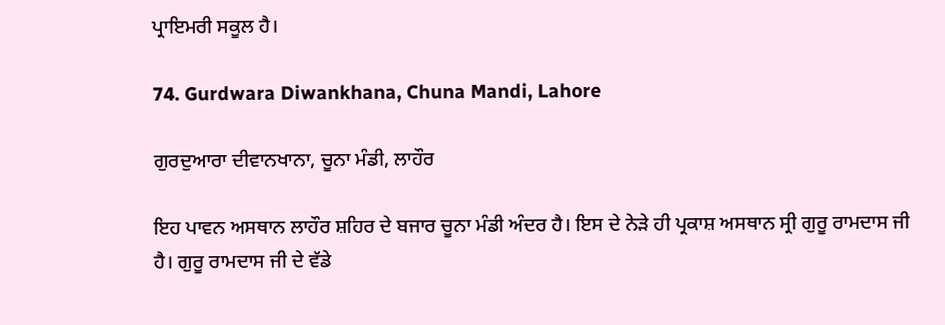ਪ੍ਰਾਇਮਰੀ ਸਕੂਲ ਹੈ।

74. Gurdwara Diwankhana, Chuna Mandi, Lahore

ਗੁਰਦੁਆਰਾ ਦੀਵਾਨਖਾਨਾ, ਚੂਨਾ ਮੰਡੀ, ਲਾਹੌਰ

ਇਹ ਪਾਵਨ ਅਸਥਾਨ ਲਾਹੌਰ ਸ਼ਹਿਰ ਦੇ ਬਜਾਰ ਚੂਨਾ ਮੰਡੀ ਅੰਦਰ ਹੈ। ਇਸ ਦੇ ਨੇੜੇ ਹੀ ਪ੍ਰਕਾਸ਼ ਅਸਥਾਨ ਸ੍ਰੀ ਗੁਰੂ ਰਾਮਦਾਸ ਜੀ ਹੈ। ਗੁਰੂ ਰਾਮਦਾਸ ਜੀ ਦੇ ਵੱਡੇ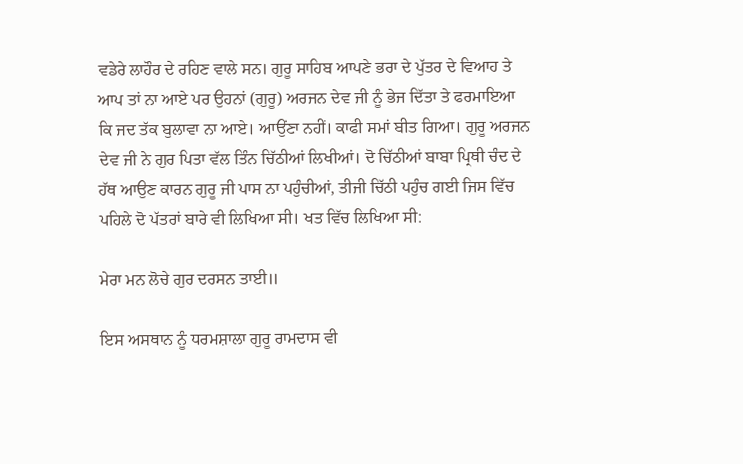ਵਡੇਰੇ ਲਾਹੌਰ ਦੇ ਰਹਿਣ ਵਾਲੇ ਸਨ। ਗੁਰੂ ਸਾਹਿਬ ਆਪਣੇ ਭਰਾ ਦੇ ਪੁੱਤਰ ਦੇ ਵਿਆਹ ਤੇ ਆਪ ਤਾਂ ਨਾ ਆਏ ਪਰ ਉਹਨਾਂ (ਗੁਰੂ) ਅਰਜਨ ਦੇਵ ਜੀ ਨੂੰ ਭੇਜ ਦਿੱਤਾ ਤੇ ਫਰਮਾਇਆ ਕਿ ਜਦ ਤੱਕ ਬੁਲਾਵਾ ਨਾ ਆਏ। ਆਉਂਣਾ ਨਹੀਂ। ਕਾਫੀ ਸਮਾਂ ਬੀਤ ਗਿਆ। ਗੁਰੂ ਅਰਜਨ ਦੇਵ ਜੀ ਨੇ ਗੁਰ ਪਿਤਾ ਵੱਲ ਤਿੰਨ ਚਿੱਠੀਆਂ ਲਿਖੀਆਂ। ਦੋ ਚਿੱਠੀਆਂ ਬਾਬਾ ਪ੍ਰਿਥੀ ਚੰਦ ਦੇ ਹੱਥ ਆਉਣ ਕਾਰਨ ਗੁਰੂ ਜੀ ਪਾਸ ਨਾ ਪਹੁੰਚੀਆਂ, ਤੀਜੀ ਚਿੱਠੀ ਪਹੁੰਚ ਗਈ ਜਿਸ ਵਿੱਚ ਪਹਿਲੇ ਦੋ ਪੱਤਰਾਂ ਬਾਰੇ ਵੀ ਲਿਖਿਆ ਸੀ। ਖਤ ਵਿੱਚ ਲਿਖਿਆ ਸੀ:

ਮੇਰਾ ਮਨ ਲੋਚੇ ਗੁਰ ਦਰਸਨ ਤਾਈ॥

ਇਸ ਅਸਥਾਨ ਨੂੰ ਧਰਮਸ਼ਾਲਾ ਗੁਰੂ ਰਾਮਦਾਸ ਵੀ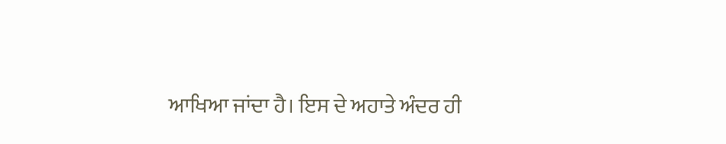ਆਖਿਆ ਜਾਂਦਾ ਹੈ। ਇਸ ਦੇ ਅਹਾਤੇ ਅੰਦਰ ਹੀ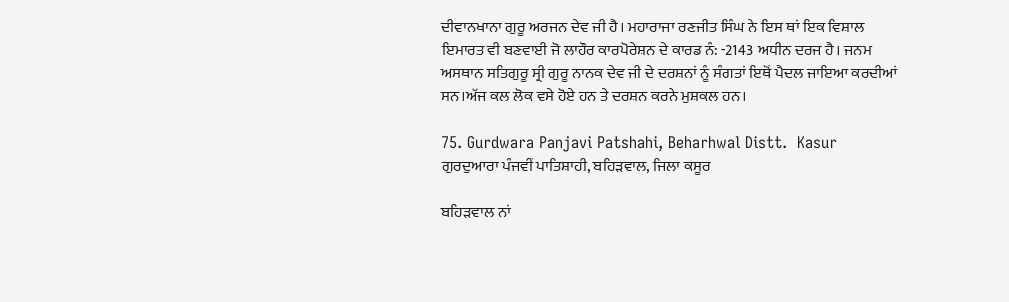ਦੀਵਾਨਖਾਨਾ ਗੁਰੂ ਅਰਜਨ ਦੇਵ ਜੀ ਹੈ। ਮਹਾਰਾਜਾ ਰਣਜੀਤ ਸਿੰਘ ਨੇ ਇਸ ਥਾਂ ਇਕ ਵਿਸ਼ਾਲ ਇਮਾਰਤ ਵੀ ਬਣਵਾਈ ਜੋ ਲਾਹੌਰ ਕਾਰਪੋਰੇਸ਼ਨ ਦੇ ਕਾਰਡ ਨੰ: -2143 ਅਧੀਨ ਦਰਜ ਹੈ। ਜਨਮ ਅਸਥਾਨ ਸਤਿਗੁਰੂ ਸ੍ਰੀ ਗੁਰੂ ਨਾਨਕ ਦੇਵ ਜੀ ਦੇ ਦਰਸ਼ਨਾਂ ਨੂੰ ਸੰਗਤਾਂ ਇਥੋਂ ਪੈਦਲ ਜਾਇਆ ਕਰਦੀਆਂ ਸਨ।ਅੱਜ ਕਲ ਲੋਕ ਵਸੇ ਹੋਏ ਹਨ ਤੇ ਦਰਸ਼ਨ ਕਰਨੇ ਮੁਸ਼ਕਲ ਹਨ।

75. Gurdwara Panjavi Patshahi, Beharhwal Distt.  Kasur
ਗੁਰਦੁਆਰਾ ਪੰਜਵੀਂ ਪਾਤਿਸ਼ਾਹੀ, ਬਹਿੜਵਾਲ, ਜਿਲਾ ਕਸੂਰ

ਬਹਿੜਵਾਲ ਨਾਂ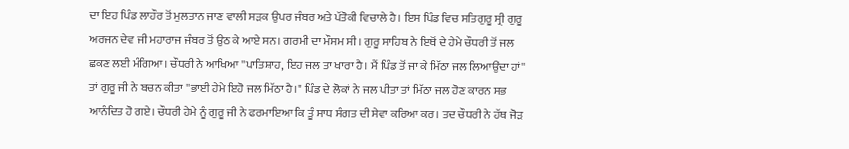ਦਾ ਇਹ ਪਿੰਡ ਲਾਹੌਰ ਤੋਂ ਮੁਲਤਾਨ ਜਾਣ ਵਾਲੀ ਸੜਕ ਉਪਰ ਜੰਬਰ ਅਤੇ ਪੱਤੋਕੀ ਵਿਚਾਲੇ ਹੈ। ਇਸ ਪਿੰਡ ਵਿਚ ਸਤਿਗੁਰੂ ਸ੍ਰੀ ਗੁਰੂ ਅਰਜਨ ਦੇਵ ਜੀ ਮਹਾਰਾਜ ਜੰਬਰ ਤੋਂ ਉਠ ਕੇ ਆਏ ਸਨ। ਗਰਮੀ ਦਾ ਮੌਸਮ ਸੀ। ਗੁਰੂ ਸਾਹਿਬ ਨੇ ਇਥੋਂ ਦੇ ਹੇਮੇ ਚੌਧਰੀ ਤੋਂ ਜਲ ਛਕਣ ਲਈ ਮੰਗਿਆ। ਚੌਧਰੀ ਨੇ ਆਖਿਆ ''ਪਾਤਿਸ਼ਾਹ, ਇਹ ਜਲ ਤਾ ਖਾਰਾ ਹੈ। ਮੈਂ ਪਿੰਡ ਤੋਂ ਜਾ ਕੇ ਮਿੱਠਾ ਜਲ ਲਿਆਉਂਦਾ ਹਾਂ'' ਤਾਂ ਗੁਰੂ ਜੀ ਨੇ ਬਚਨ ਕੀਤਾ ''ਭਾਈ ਹੇਮੇ ਇਹੋ ਜਲ ਮਿੱਠਾ ਹੈ।" ਪਿੰਡ ਦੇ ਲੋਕਾਂ ਨੇ ਜਲ ਪੀਤਾ ਤਾਂ ਮਿੱਠਾ ਜਲ ਹੋਣ ਕਾਰਨ ਸਭ ਆਨੰਦਿਤ ਹੋ ਗਏ। ਚੌਧਰੀ ਹੇਮੇ ਨੂੰ ਗੁਰੂ ਜੀ ਨੇ ਫਰਮਾਇਆ ਕਿ ਤੂੰ ਸਾਧ ਸੰਗਤ ਦੀ ਸੇਵਾ ਕਰਿਆ ਕਰ। ਤਦ ਚੌਧਰੀ ਨੇ ਹੱਥ ਜੋੜ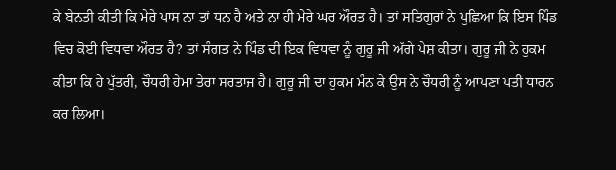ਕੇ ਬੇਨਤੀ ਕੀਤੀ ਕਿ ਮੇਰੇ ਪਾਸ ਨਾ ਤਾਂ ਧਨ ਹੈ ਅਤੇ ਨਾ ਹੀ ਮੇਰੇ ਘਰ ਔਰਤ ਹੈ। ਤਾਂ ਸਤਿਗੁਰਾਂ ਨੇ ਪੁਛਿਆ ਕਿ ਇਸ ਪਿੰਡ ਵਿਚ ਕੋਈ ਵਿਧਵਾ ਔਰਤ ਹੈ? ਤਾਂ ਸੰਗਤ ਨੇ ਪਿੰਡ ਦੀ ਇਕ ਵਿਧਵਾ ਨੂੰ ਗੁਰੂ ਜੀ ਅੱਗੇ ਪੇਸ਼ ਕੀਤਾ। ਗੁਰੂ ਜੀ ਨੇ ਹੁਕਮ ਕੀਤਾ ਕਿ ਹੇ ਪੁੱਤਰੀ, ਚੌਧਰੀ ਹੇਮਾ ਤੇਰਾ ਸਰਤਾਜ ਹੈ। ਗੁਰੂ ਜੀ ਦਾ ਹੁਕਮ ਮੰਨ ਕੇ ਉਸ ਨੇ ਚੌਧਰੀ ਨੂੰ ਆਪਣਾ ਪਤੀ ਧਾਰਨ ਕਰ ਲਿਆ।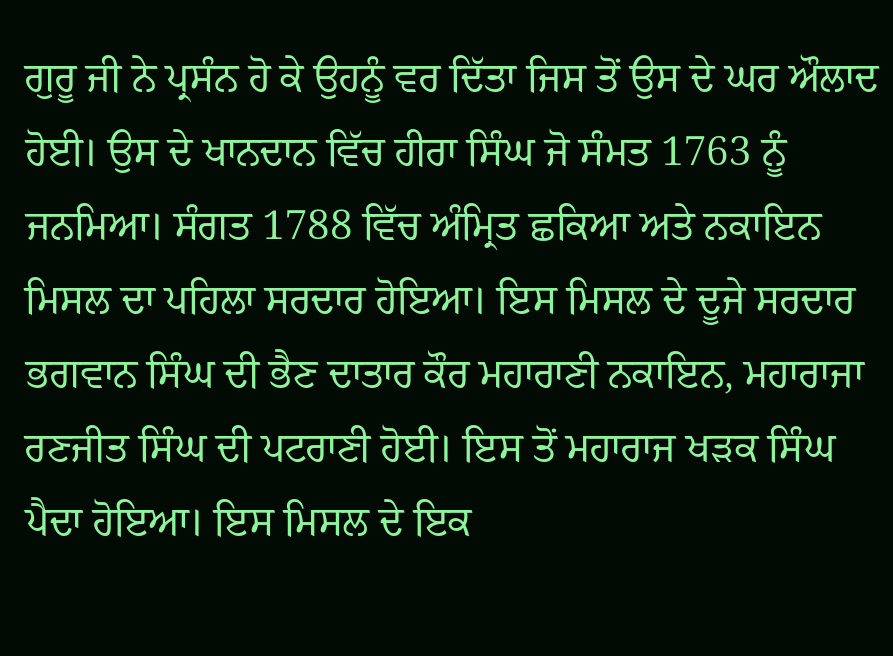ਗੁਰੂ ਜੀ ਨੇ ਪ੍ਰਸੰਨ ਹੋ ਕੇ ਉਹਨੂੰ ਵਰ ਦਿੱਤਾ ਜਿਸ ਤੋਂ ਉਸ ਦੇ ਘਰ ਔਲਾਦ ਹੋਈ। ਉਸ ਦੇ ਖਾਨਦਾਨ ਵਿੱਚ ਹੀਰਾ ਸਿੰਘ ਜੋ ਸੰਮਤ 1763 ਨੂੰ ਜਨਮਿਆ। ਸੰਗਤ 1788 ਵਿੱਚ ਅੰਮ੍ਰਿਤ ਛਕਿਆ ਅਤੇ ਨਕਾਇਨ ਮਿਸਲ ਦਾ ਪਹਿਲਾ ਸਰਦਾਰ ਹੋਇਆ। ਇਸ ਮਿਸਲ ਦੇ ਦੂਜੇ ਸਰਦਾਰ ਭਗਵਾਨ ਸਿੰਘ ਦੀ ਭੈਣ ਦਾਤਾਰ ਕੌਰ ਮਹਾਰਾਣੀ ਨਕਾਇਨ, ਮਹਾਰਾਜਾ ਰਣਜੀਤ ਸਿੰਘ ਦੀ ਪਟਰਾਣੀ ਹੋਈ। ਇਸ ਤੋਂ ਮਹਾਰਾਜ ਖੜਕ ਸਿੰਘ ਪੈਦਾ ਹੋਇਆ। ਇਸ ਮਿਸਲ ਦੇ ਇਕ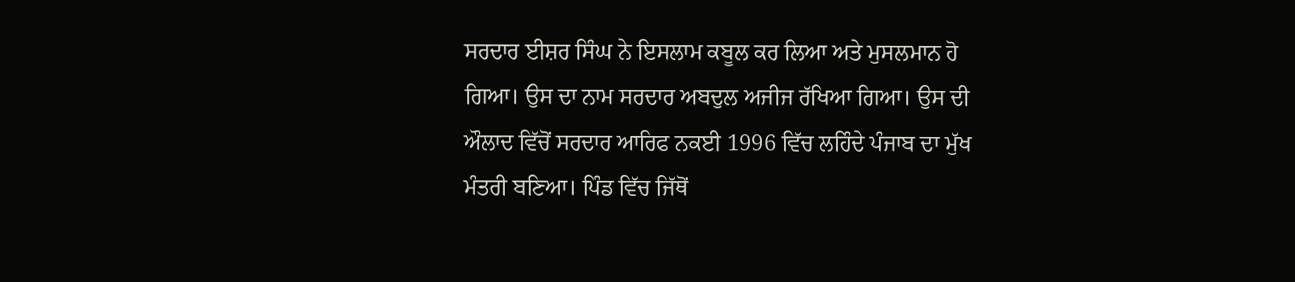ਸਰਦਾਰ ਈਸ਼ਰ ਸਿੰਘ ਨੇ ਇਸਲਾਮ ਕਬੂਲ ਕਰ ਲਿਆ ਅਤੇ ਮੁਸਲਮਾਨ ਹੋ ਗਿਆ। ਉਸ ਦਾ ਨਾਮ ਸਰਦਾਰ ਅਬਦੁਲ ਅਜੀਜ ਰੱਖਿਆ ਗਿਆ। ਉਸ ਦੀ ਔਲਾਦ ਵਿੱਚੋਂ ਸਰਦਾਰ ਆਰਿਫ ਨਕਈ 1996 ਵਿੱਚ ਲਹਿੰਦੇ ਪੰਜਾਬ ਦਾ ਮੁੱਖ ਮੰਤਰੀ ਬਣਿਆ। ਪਿੰਡ ਵਿੱਚ ਜਿੱਥੋਂ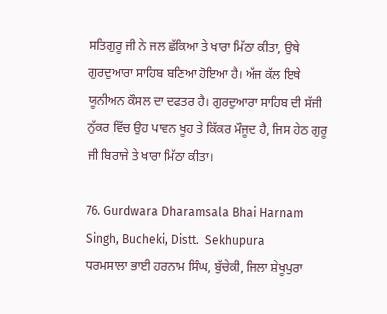ਸਤਿਗੁਰੂ ਜੀ ਨੇ ਜਲ ਛੱਕਿਆ ਤੇ ਖਾਰਾ ਮਿੱਠਾ ਕੀਤਾ, ਉਥੇ ਗੁਰਦੁਆਰਾ ਸਾਹਿਬ ਬਣਿਆ ਹੋਇਆ ਹੈ। ਅੱਜ ਕੱਲ ਇਥੇ ਯੂਨੀਅਨ ਕੌਸਲ ਦਾ ਦਫਤਰ ਹੈ। ਗੁਰਦੁਆਰਾ ਸਾਹਿਬ ਦੀ ਸੱਜੀ ਨੁੱਕਰ ਵਿੱਚ ਉਹ ਪਾਵਨ ਖੂਹ ਤੇ ਕਿੱਕਰ ਮੌਜੂਦ ਹੈ, ਜਿਸ ਹੇਠ ਗੁਰੂ ਜੀ ਬਿਰਾਜੇ ਤੇ ਖਾਰਾ ਮਿੱਠਾ ਕੀਤਾ।

76. Gurdwara Dharamsala Bhai Harnam Singh, Bucheki, Distt.  Sekhupura
ਧਰਮਸਾਲਾ ਭਾਈ ਹਰਨਾਮ ਸਿੰਘ, ਬੁੱਚੇਕੀ, ਜਿਲਾ ਸ਼ੇਖੂਪੁਰਾ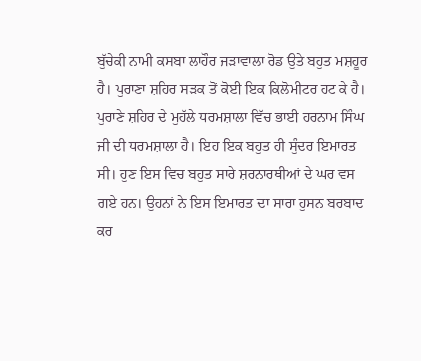ਬੁੱਚੇਕੀ ਨਾਮੀ ਕਸਬਾ ਲਾਹੌਰ ਜੜਾਵਾਲਾ ਰੋਡ ਉਤੇ ਬਹੁਤ ਮਸ਼ਹੂਰ ਹੈ। ਪੁਰਾਣਾ ਸ਼ਹਿਰ ਸੜਕ ਤੋਂ ਕੋਈ ਇਕ ਕਿਲੋਮੀਟਰ ਹਟ ਕੇ ਹੈ। ਪੁਰਾਣੇ ਸ਼ਹਿਰ ਦੇ ਮੁਹੱਲੇ ਧਰਮਸ਼ਾਲਾ ਵਿੱਚ ਭਾਈ ਹਰਨਾਮ ਸਿੰਘ ਜੀ ਦੀ ਧਰਮਸ਼ਾਲਾ ਹੈ। ਇਹ ਇਕ ਬਹੁਤ ਹੀ ਸੁੰਦਰ ਇਮਾਰਤ ਸੀ। ਹੁਣ ਇਸ ਵਿਚ ਬਹੁਤ ਸਾਰੇ ਸ਼ਰਨਾਰਥੀਆਂ ਦੇ ਘਰ ਵਸ ਗਏ ਹਨ। ਉਹਨਾਂ ਨੇ ਇਸ ਇਮਾਰਤ ਦਾ ਸਾਰਾ ਹੁਸਨ ਬਰਬਾਦ ਕਰ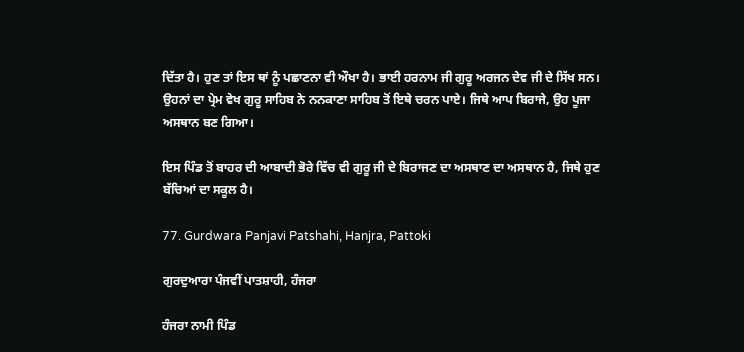ਦਿੱਤਾ ਹੈ। ਹੁਣ ਤਾਂ ਇਸ ਥਾਂ ਨੂੰ ਪਛਾਣਨਾ ਵੀ ਔਖਾ ਹੈ। ਭਾਈ ਹਰਨਾਮ ਜੀ ਗੁਰੂ ਅਰਜਨ ਦੇਵ ਜੀ ਦੇ ਸਿੱਖ ਸਨ। ਉਹਨਾਂ ਦਾ ਪ੍ਰੇਮ ਵੇਖ ਗੁਰੂ ਸਾਹਿਬ ਨੇ ਨਨਕਾਣਾ ਸਾਹਿਬ ਤੋਂ ਇਥੇ ਚਰਨ ਪਾਏ। ਜਿਥੇ ਆਪ ਬਿਰਾਜੇ, ਉਹ ਪੂਜਾ ਅਸਥਾਨ ਬਣ ਗਿਆ।

ਇਸ ਪਿੰਡ ਤੋਂ ਬਾਹਰ ਦੀ ਆਬਾਦੀ ਭੋਰੇ ਵਿੱਚ ਵੀ ਗੁਰੂ ਜੀ ਦੇ ਬਿਰਾਜਣ ਦਾ ਅਸਥਾਣ ਦਾ ਅਸਥਾਨ ਹੈ, ਜਿਥੇ ਹੁਣ ਬੱਚਿਆਂ ਦਾ ਸਕੂਲ ਹੈ।

77. Gurdwara Panjavi Patshahi, Hanjra, Pattoki

ਗੁਰਦੁਆਰਾ ਪੰਜਵੀਂ ਪਾਤਸ਼ਾਹੀ, ਹੰਜਰਾ

ਹੰਜਰਾ ਨਾਮੀ ਪਿੰਡ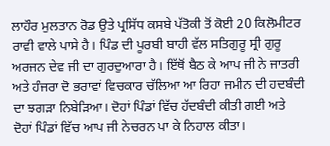ਲਾਹੌਰ ਮੁਲਤਾਨ ਰੋਡ ਉਤੇ ਪ੍ਰਸਿੱਧ ਕਸਬੇ ਪੱਤੋਕੀ ਤੋਂ ਕੋਈ 20 ਕਿਲੋਮੀਟਰ ਰਾਵੀ ਵਾਲੇ ਪਾਸੇ ਹੈ। ਪਿੰਡ ਦੀ ਪੂਰਬੀ ਬਾਹੀ ਵੱਲ ਸਤਿਗੁਰੂ ਸ੍ਰੀ ਗੁਰੂ ਅਰਜਨ ਦੇਵ ਜੀ ਦਾ ਗੁਰਦੁਆਰਾ ਹੈ। ਇੱਥੋਂ ਬੈਠ ਕੇ ਆਪ ਜੀ ਨੇ ਜਾਤਰੀ ਅਤੇ ਹੰਜਰਾ ਦੋ ਭਰਾਵਾਂ ਵਿਚਕਾਰ ਚੱਲਿਆ ਆ ਰਿਹਾ ਜਮੀਨ ਦੀ ਹਦਬੰਦੀ ਦਾ ਝਗੜਾ ਨਿਬੇੜਿਆ। ਦੋਹਾਂ ਪਿੰਡਾਂ ਵਿੱਚ ਹੱਦਬੰਦੀ ਕੀਤੀ ਗਈ ਅਤੇ ਦੋਹਾਂ ਪਿੰਡਾਂ ਵਿੱਚ ਆਪ ਜੀ ਨੇਚਰਨ ਪਾ ਕੇ ਨਿਹਾਲ ਕੀਤਾ।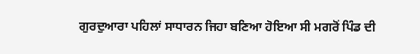ਗੁਰਦੁਆਰਾ ਪਹਿਲਾਂ ਸਾਧਾਰਨ ਜਿਹਾ ਬਣਿਆ ਹੋਇਆ ਸੀ ਮਗਰੋਂ ਪਿੰਡ ਦੀ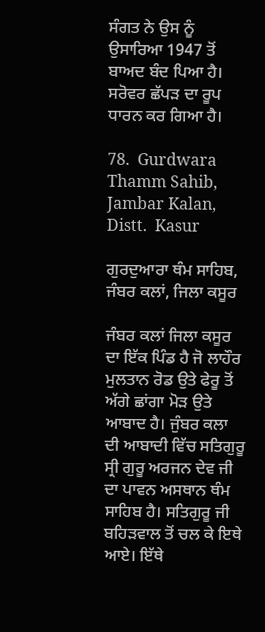ਸੰਗਤ ਨੇ ਉਸ ਨੂੰ ਉਸਾਰਿਆ 1947 ਤੋਂ ਬਾਅਦ ਬੰਦ ਪਿਆ ਹੈ। ਸਰੋਵਰ ਛੱਪੜ ਦਾ ਰੂਪ ਧਾਰਨ ਕਰ ਗਿਆ ਹੈ।

78.  Gurdwara Thamm Sahib, Jambar Kalan, Distt.  Kasur

ਗੁਰਦੁਆਰਾ ਥੰਮ ਸਾਹਿਬ, ਜੰਬਰ ਕਲਾਂ, ਜਿਲਾ ਕਸੂਰ

ਜੰਬਰ ਕਲਾਂ ਜਿਲਾ ਕਸੂਰ ਦਾ ਇੱਕ ਪਿੰਡ ਹੈ ਜੋ ਲਾਹੌਰ ਮੁਲਤਾਨ ਰੋਡ ਉਤੇ ਫੇਰੂ ਤੋਂ ਅੱਗੇ ਛਾਂਗਾ ਮੋੜ ਉਤੇ ਆਬਾਦ ਹੈ। ਜੁੰਬਰ ਕਲਾ ਦੀ ਆਬਾਦੀ ਵਿੱਚ ਸਤਿਗੁਰੂ ਸ੍ਰੀ ਗੁਰੂ ਅਰਜਨ ਦੇਵ ਜੀ ਦਾ ਪਾਵਨ ਅਸਥਾਨ ਥੰਮ ਸਾਹਿਬ ਹੈ। ਸਤਿਗੁਰੂ ਜੀ ਬਹਿੜਵਾਲ ਤੋਂ ਚਲ ਕੇ ਇਥੇ ਆਏ। ਇੱਥੇ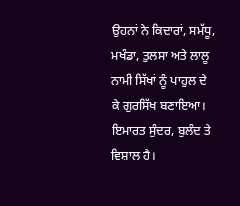ਉਹਨਾਂ ਨੇ ਕਿਦਾਰਾਂ, ਸਮੱਧੂ, ਮਖੰਡਾ, ਤੁਲਸਾ ਅਤੇ ਲਾਲੂ ਨਾਮੀ ਸਿੱਖਾਂ ਨੂੰ ਪਾਹੁਲ ਦੇ ਕੇ ਗੁਰਸਿੱਖ ਬਣਾਇਆ। ਇਮਾਰਤ ਸੁੰਦਰ, ਬੁਲੰਦ ਤੇ ਵਿਸ਼ਾਲ ਹੈ।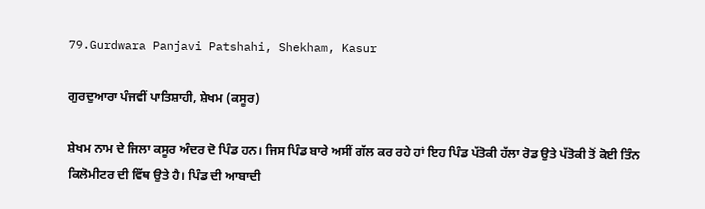79.Gurdwara Panjavi Patshahi, Shekham, Kasur

ਗੁਰਦੁਆਰਾ ਪੰਜਵੀਂ ਪਾਤਿਸ਼ਾਹੀ, ਸ਼ੇਖਮ (ਕਸੂਰ)

ਸ਼ੇਖਮ ਨਾਮ ਦੇ ਜਿਲਾ ਕਸੂਰ ਅੰਦਰ ਦੋ ਪਿੰਡ ਹਨ। ਜਿਸ ਪਿੰਡ ਬਾਰੇ ਅਸੀਂ ਗੱਲ ਕਰ ਰਹੇ ਹਾਂ ਇਹ ਪਿੰਡ ਪੱਤੋਕੀ ਹੱਲਾ ਰੋਡ ਉਤੇ ਪੱਤੋਕੀ ਤੋਂ ਕੋਈ ਤਿੰਨ ਕਿਲੋਮੀਟਰ ਦੀ ਵਿੱਥ ਉਤੇ ਹੈ। ਪਿੰਡ ਦੀ ਆਬਾਦੀ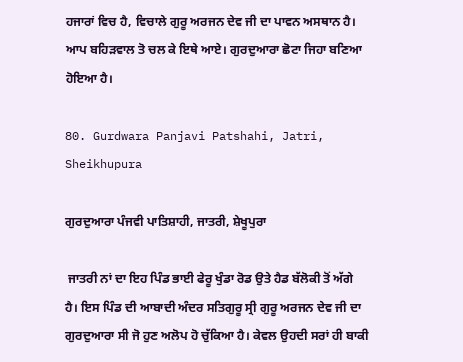ਹਜਾਰਾਂ ਵਿਚ ਹੈ, ਵਿਚਾਲੇ ਗੁਰੂ ਅਰਜਨ ਦੇਵ ਜੀ ਦਾ ਪਾਵਨ ਅਸਥਾਨ ਹੈ। ਆਪ ਬਹਿੜਵਾਲ ਤੋ ਚਲ ਕੇ ਇਥੇ ਆਏ। ਗੁਰਦੁਆਰਾ ਛੋਟਾ ਜਿਹਾ ਬਣਿਆ ਹੋਇਆ ਹੈ।

80. Gurdwara Panjavi Patshahi, Jatri, Sheikhupura

ਗੁਰਦੁਆਰਾ ਪੰਜਵੀ ਪਾਤਿਸ਼ਾਹੀ, ਜਾਤਰੀ, ਸ਼ੇਖੂਪੁਰਾ

 ਜਾਤਰੀ ਨਾਂ ਦਾ ਇਹ ਪਿੰਡ ਭਾਈ ਫੇਰੂ ਖੁੰਡਾ ਰੋਡ ਉਤੇ ਹੈਡ ਬੱਲੋਕੀ ਤੋਂ ਅੱਗੇ ਹੈ। ਇਸ ਪਿੰਡ ਦੀ ਆਬਾਦੀ ਅੰਦਰ ਸਤਿਗੁਰੂ ਸ੍ਰੀ ਗੁਰੂ ਅਰਜਨ ਦੇਵ ਜੀ ਦਾ ਗੁਰਦੁਆਰਾ ਸੀ ਜੋ ਹੁਣ ਅਲੋਪ ਹੋ ਚੁੱਕਿਆ ਹੈ। ਕੇਵਲ ਉਹਦੀ ਸਰਾਂ ਹੀ ਬਾਕੀ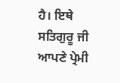ਹੈ। ਇਥੇ ਸਤਿਗੁਰੂ ਜੀ ਆਪਣੇ ਪ੍ਰੇਮੀ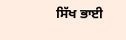ਸਿੱਖ ਭਾਈ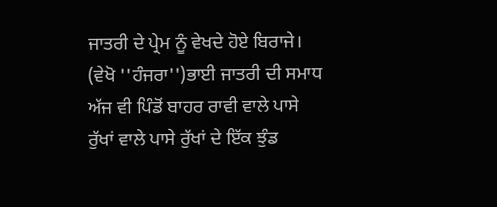ਜਾਤਰੀ ਦੇ ਪ੍ਰੇਮ ਨੂੰ ਵੇਖਦੇ ਹੋਏ ਬਿਰਾਜੇ। (ਵੇਖੋ ''ਹੰਜਰਾ'')ਭਾਈ ਜਾਤਰੀ ਦੀ ਸਮਾਧ ਅੱਜ ਵੀ ਪਿੰਡੋਂ ਬਾਹਰ ਰਾਵੀ ਵਾਲੇ ਪਾਸੇ ਰੁੱਖਾਂ ਵਾਲੇ ਪਾਸੇ ਰੁੱਖਾਂ ਦੇ ਇੱਕ ਝੁੰਡ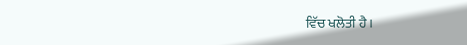ਵਿੱਚ ਖਲੋਤੀ ਹੈ।